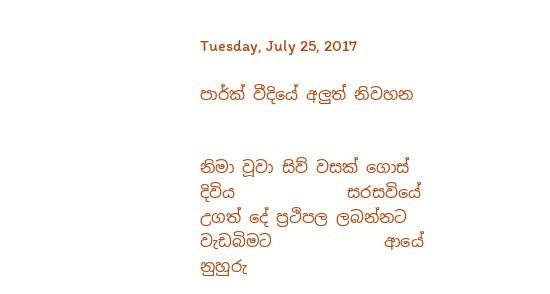Tuesday, July 25, 2017

පාර්ක් වීදියේ අලුත් නිවහන


නිමා වූවා සිව් වසක් ගොස් දිවිය              සරසවියේ
උගත් දේ ප්‍රථිපල ලබන්නට වැඩබිමට              ආයේ
නුහුරු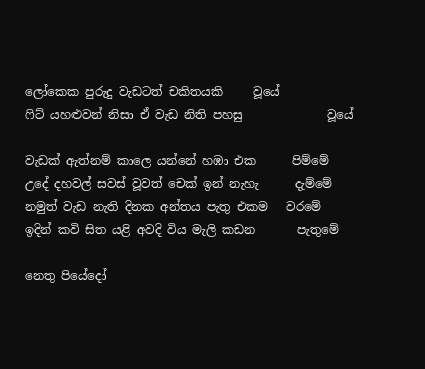ලෝකෙක පුරුදු වැඩටත් චකිතයකි     වූයේ
ෆිට් යහළුවන් නිසා ඒ වැඩ නිති පහසු              වූයේ

වැඩක් ඇත්නම් කාලෙ යන්නේ හඹා එක      පිම්මේ
උදේ දහවල් සවස් වූවත් චෙක් ඉන් නැහැ      දැම්මේ
නමුත් වැඩ නැති දිනක අන්තය පැතු එකම   වරමේ
ඉදින් කවි සිත යළි අවදි විය මැලි කඩන       පැතුමේ

නෙතු පියේදෝ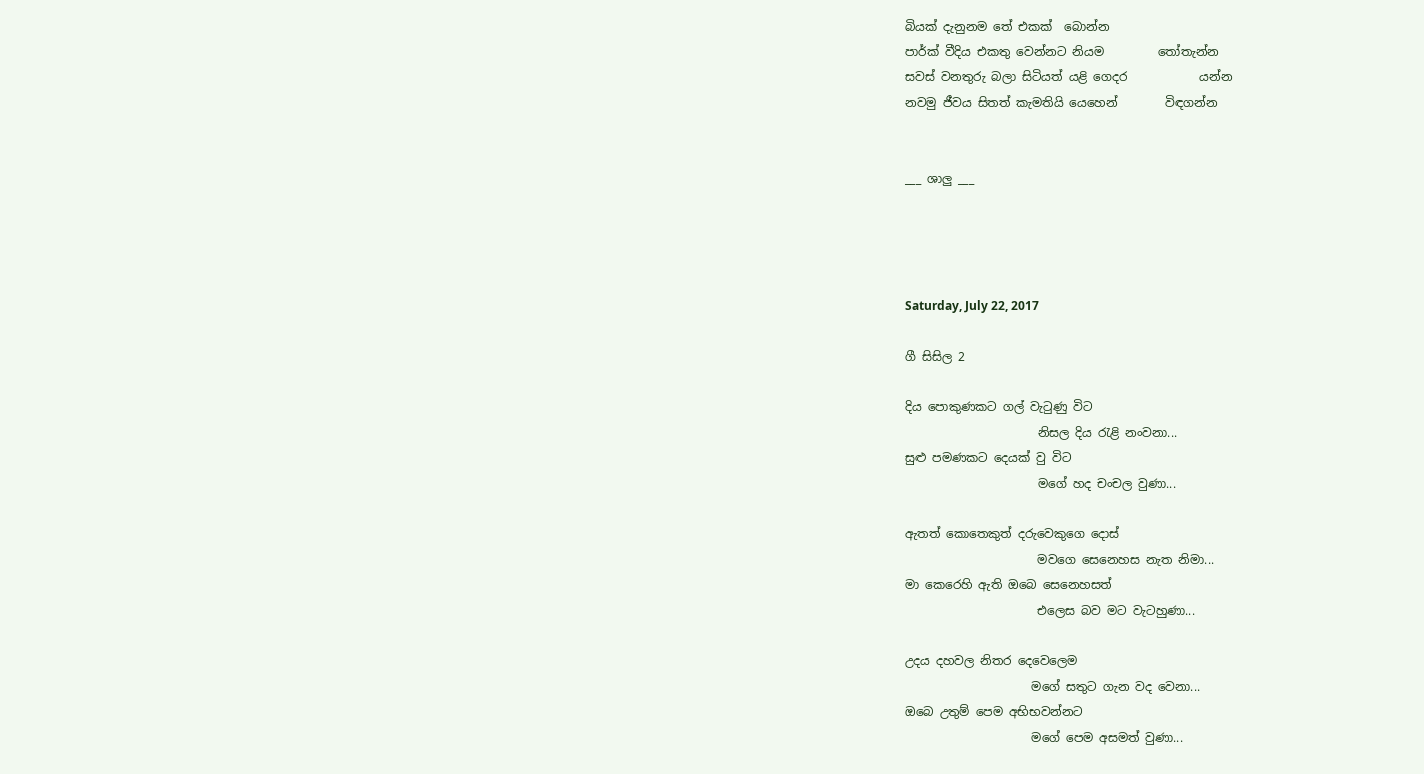බියක් දැනුනම තේ එකක්  බොන්න
පාර්ක් වීදිය එකතු වෙන්නට නියම         තෝතැන්න
සවස් වනතුරු බලා සිටියත් යළි ගෙදර            යන්න
නවමු ජීවය සිතත් කැමතියි යෙහෙන්        විඳගන්න


___ ශාලු ___




Saturday, July 22, 2017

ගී සිසිල 2

දිය පොකුණකට ගල් වැටුණු විට
                      නිසල දිය රැළි නංවනා...
සුළු පමණකට දෙයක් වු විට
                      මගේ හද චංචල වුණා...

ඇතත් කොතෙකුත් දරුවෙකුගෙ දොස්
                      මවගෙ සෙනෙහස නැත නිමා...
මා කෙරෙහි ඇති ඔබෙ සෙනෙහසත්
                      එලෙස බව මට වැටහුණා...

උදය දහවල නිතර දෙවෙලෙම
                     මගේ සතුට ගැන වද වෙනා...
ඔබෙ උතුම් පෙම අභිභවන්නට
                     මගේ පෙම අසමත් වුණා...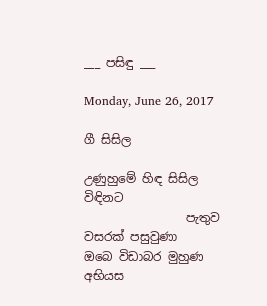___ පසිඳු ___

Monday, June 26, 2017

ගී සිසිල

උණුහුමේ හිඳ සිසිල විඳිනට
                 පැතුව වසරක් පසුවුණා
ඔබෙ විඩාබර මුහුණ අභියස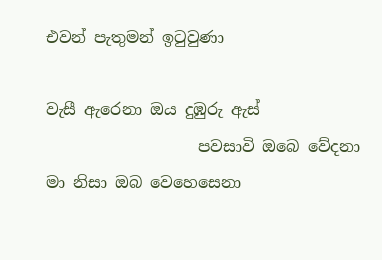එවන් පැතුමන් ඉටුවුණා

වැසී ඇරෙනා ඔය දුඹුරු ඇස්
                   පවසාවි ඔබෙ වේදනා
මා නිසා ඔබ වෙහෙසෙනා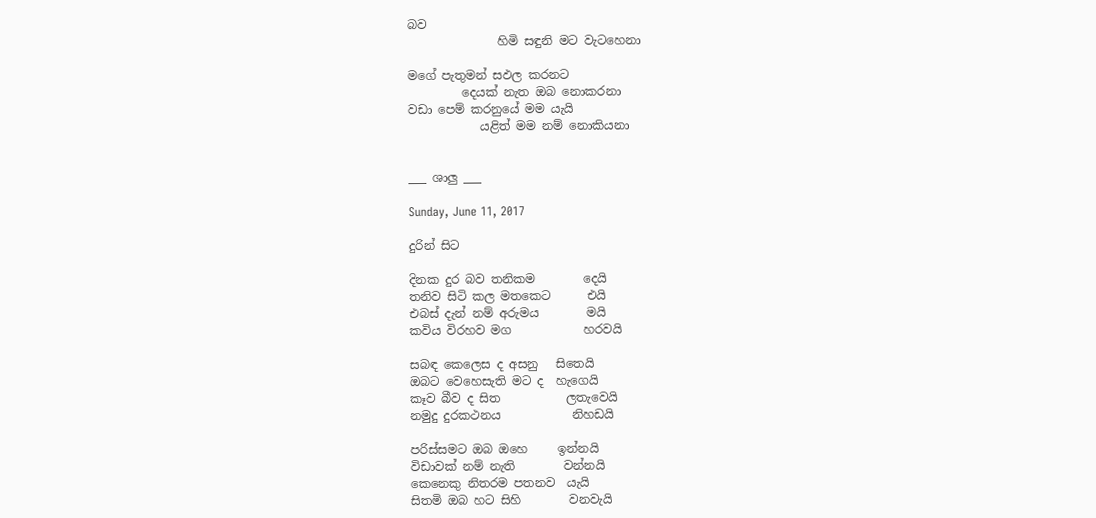බව
               හිමි සඳුනි මට වැටහෙනා

මගේ පැතුමන් සඵල කරනට
         දෙයක් නැත ඔබ නොකරනා
වඩා පෙම් කරනුයේ මම යැයි
            යළිත් මම නම් නොකියනා


___ ශාලු ___

Sunday, June 11, 2017

දුරින් සිට

දිනක දුර බව තනිකම        දෙයි
තනිව සිටි කල මතකෙට      එයි
එබස් දැන් නම් අරුමය        මයි
කවිය විරහව මග            හරවයි

සබඳ කෙලෙස ද අසනු   සිතෙයි
ඔබට වෙහෙසැති මට ද  හැගෙයි
කෑව බීව ද සිත           ලතැවෙයි
නමුදු දුරකථනය            නිහඩයි

පරිස්සමට ඔබ ඔහෙ     ඉන්නයි
විඩාවක් නම් නැති        වන්නයි
කෙනෙකු නිතරම පතනව  යැයි
සිතමි ඔබ හට සිහි        වනවැයි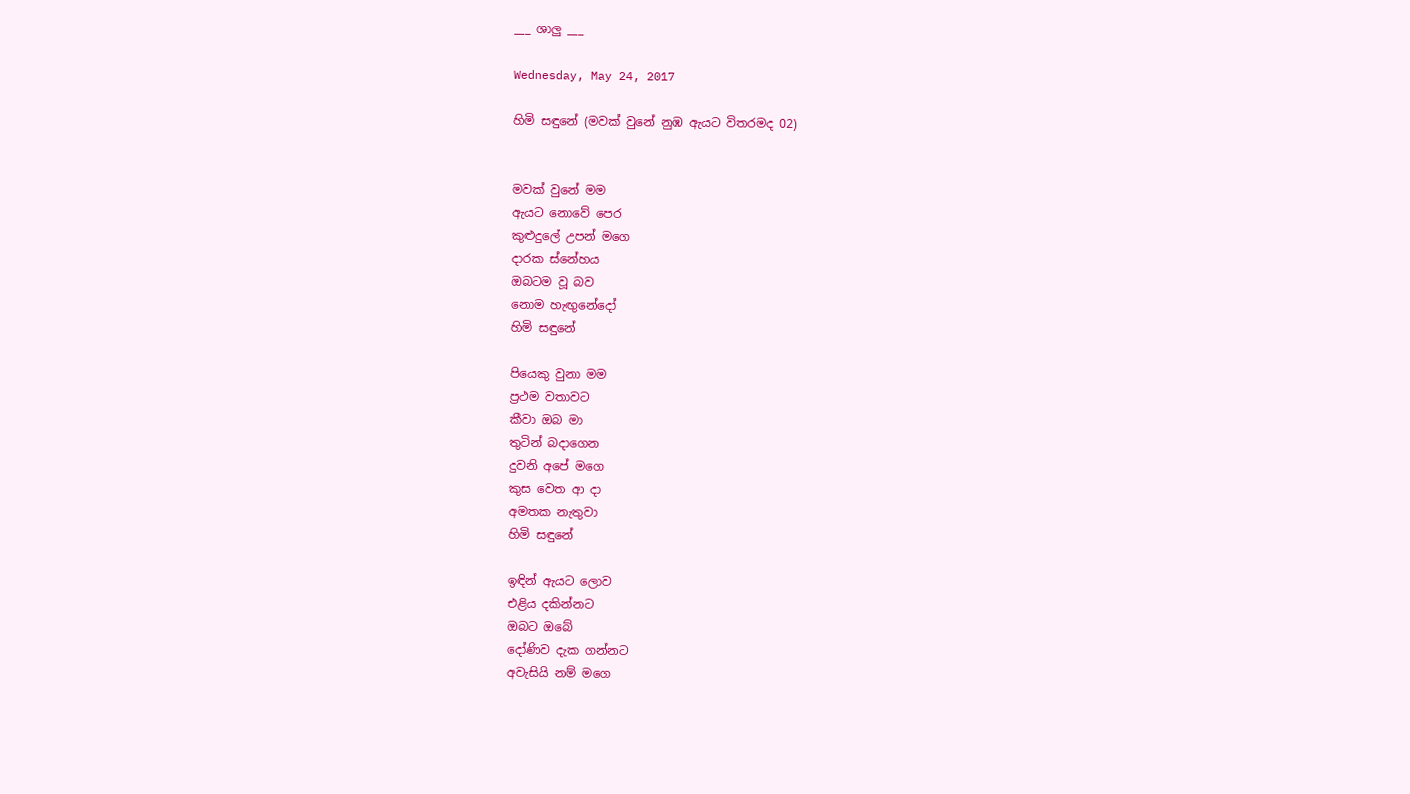___ ශාලු ___

Wednesday, May 24, 2017

හිමි සඳුනේ (මවක් වුනේ නුඹ ඇයට විතරමද 02)


මවක් වුනේ මම
ඇයට නොවේ පෙර
කුළුදුලේ උපන් මගෙ
දාරක ස්නේහය
ඔබටම වූ බව
නොම හැඟුනේදෝ
හිමි සඳුනේ

පියෙකු වුනා මම
ප්‍රථම වතාවට
කීවා ඔබ මා
තුටින් බදාගෙන
දුවනි අපේ මගෙ
කුස වෙත ආ දා
අමතක නැතුවා
හිමි සඳුනේ

ඉඳින් ඇයට ලොව
එළිය දකින්නට
ඔබට ඔබේ
දෝණිව දැක ගන්නට
අවැසියි නම් මගෙ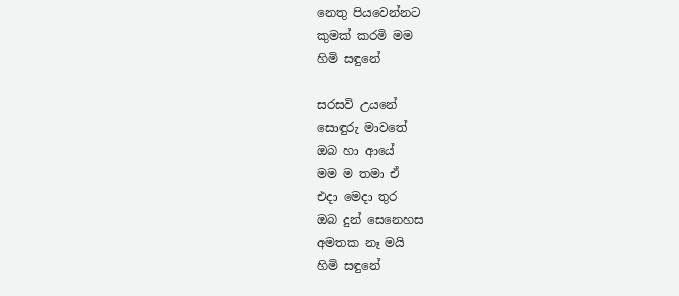නෙතු පියවෙන්නට
කුමක් කරමි මම
හිමි සඳුනේ

සරසවි උයනේ
සොඳුරු මාවතේ
ඔබ හා ආයේ
මම ම තමා ඒ
එදා මෙදා තුර
ඔබ දුන් සෙනෙහස
අමතක නෑ මයි
හිමි සඳුනේ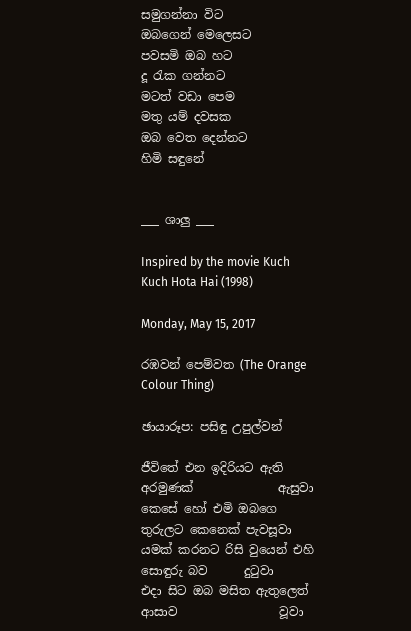සමුගන්නා විට
ඔබගෙන් මෙලෙසට
පවසමි ඔබ හට
දූ රැක ගන්නට
මටත් වඩා පෙම
මතු යම් දවසක
ඔබ වෙත දෙන්නට
හිමි සඳුනේ


___ ශාලු ___

Inspired by the movie Kuch Kuch Hota Hai (1998)

Monday, May 15, 2017

රඹවන් පෙම්වත (The Orange Colour Thing)

ඡායාරූප: පසිඳු උපුල්වන්

ජීවිතේ එන ඉදිරියට ඇති අරමුණක්              ඇසුවා
කෙසේ හෝ එමි ඔබගෙ තුරුලට කෙනෙක් පැවසූවා
යමක් කරනට රිසි වුයෙන් එහි සොඳුරු බව      දුටුවා
එදා සිට ඔබ මසිත ඇතුලෙත් ආසාව                 වූවා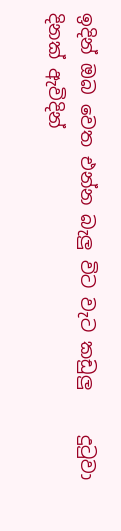ඉදින් ඔබ වෙත එන්න බැලු විට වැට කඩුලු     දුටුවා
දිනක් ඇවිදින්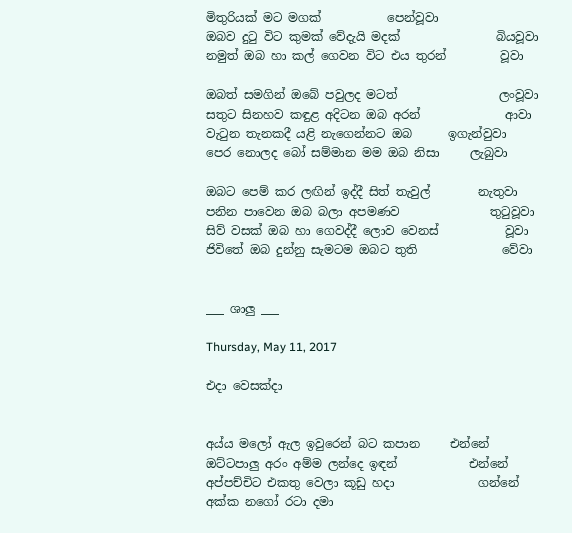මිතුරියක් මට මගක්           පෙන්වූවා
ඔබව දුටු විට කුමක් වේදැයි මදක්                බියවූවා
නමුත් ඔබ හා කල් ගෙවන විට එය තුරන්         වූවා

ඔබත් සමගින් ඔබේ පවුලද මටත්                 ලංවූවා
සතුට සිනහව කඳුළ අදිටන ඔබ අරන්              ආවා
වැටුන තැනකදී යළි නැගෙන්නට ඔබ      ඉගැන්වුවා
පෙර නොලද බෝ සම්මාන මම ඔබ නිසා     ලැබුවා

ඔබට පෙම් කර ලඟින් ඉද්දී සිත් තැවුල්        නැතුවා
පනින පාවෙන ඔබ බලා අපමණව               තුටුවූවා
සිව් වසක් ඔබ හා ගෙවද්දී ලොව වෙනස්           වූවා
ජිවිතේ ඔබ දුන්නු සැමටම ඔබට තුති              වේවා


___ ශාලු ___

Thursday, May 11, 2017

එදා වෙසක්දා


අය්ය මලෝ ඇල ඉවුරෙන් බට කපාන     එන්නේ
ඔට්ටපාලු අරං අම්ම ලන්දෙ ඉඳන්            එන්නේ
අප්පච්චිට එකතු වෙලා කූඩු හදා              ගන්නේ
අක්ක නගෝ රටා දමා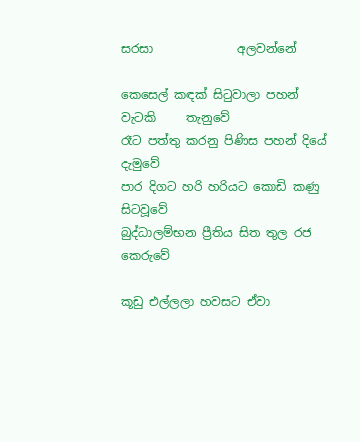සරසා              අලවන්නේ

කෙසෙල් කඳක් සිටුවාලා පහන් වැටකි     තැනුවේ
රෑට පත්තු කරනු පිණිස පහන් දියේ            දැමුවේ
පාර දිගට හරි හරියට කොඩි කණු            සිටවූවේ
බුද්ධාලම්භන ප්‍රීතිය සිත තුල රජ            කෙරුවේ

කූඩු එල්ලලා හවසට ඒවා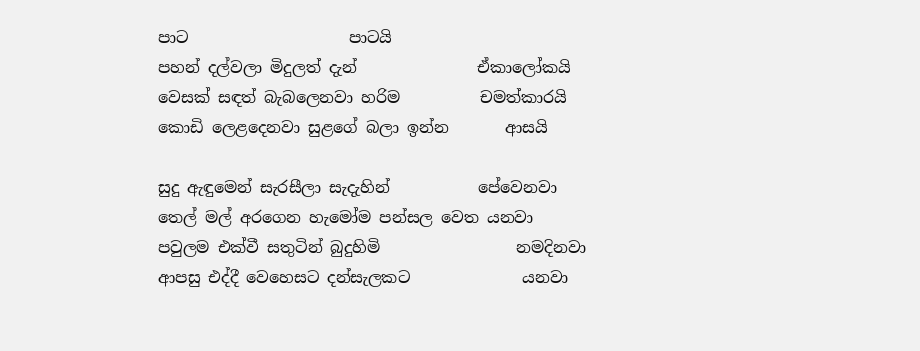පාට                    පාටයි
පහන් දල්වලා මිදුලත් දැන්               ඒකාලෝකයි
වෙසක් සඳත් බැබලෙනවා හරිම          චමත්කාරයි
කොඩි ලෙළදෙනවා සුළගේ බලා ඉන්න       ආසයි

සුදු ඇඳුමෙන් සැරසීලා සැදැහින්           පේවෙනවා
තෙල් මල් අරගෙන හැමෝම පන්සල වෙත යනවා
පවුලම එක්වී සතුටින් බුදුහිමි                 නමදිනවා
ආපසු එද්දී වෙහෙසට දන්සැලකට              යනවා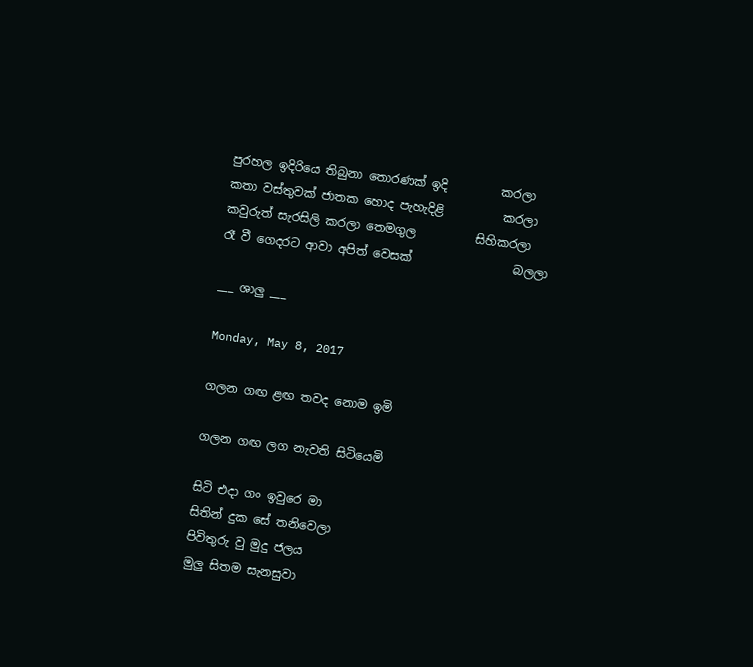පුරහල ඉදිරියෙ තිබුනා තොරණක් ඉදි         කරලා
කතා වස්තුවක් ජාතක හොද පැහැදිළි          කරලා
කවුරුත් සැරසිලි කරලා තෙමගුල          සිහිකරලා
රෑ වී ගෙදරට ආවා අපිත් වෙසක්                 බලලා

___ ශාලු ___

Monday, May 8, 2017

ගලන ගඟ ළඟ තවද නොම ඉමි

ගලන ගඟ ලග නැවති සිටියෙමි

සිටි එදා ගං ඉවුරෙ මා
සිතින් දුක සේ තනිවෙලා
පිවිතුරු වු මුදු ජලය
මුලු සිතම සැනසුවා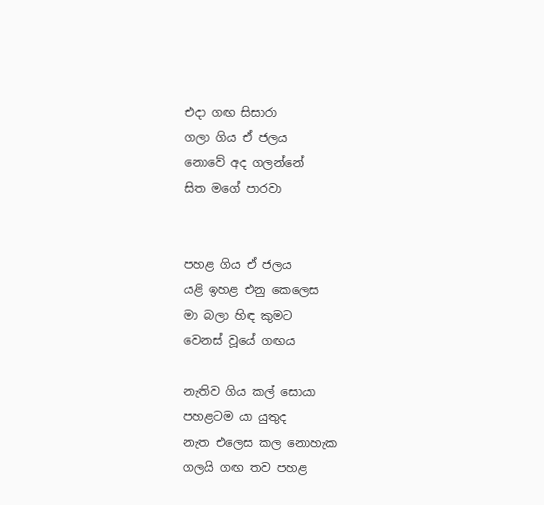එදා ගඟ සිසාරා
ගලා ගිය ඒ ජලය
නොවේ අද ගලන්නේ
සිත මගේ පාරවා


පහළ ගිය ඒ ජලය
යළි ඉහළ එනු කෙලෙස
මා බලා හිඳ කුමට
වෙනස් වූයේ ගඟය

නැතිව ගිය කල් සොයා
පහළටම යා යුතුද
නැත එලෙස කල නොහැක
ගලයි ගඟ තව පහළ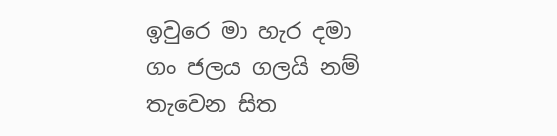ඉවුරෙ මා හැර දමා
ගං ජලය ගලයි නම්
තැවෙන සිත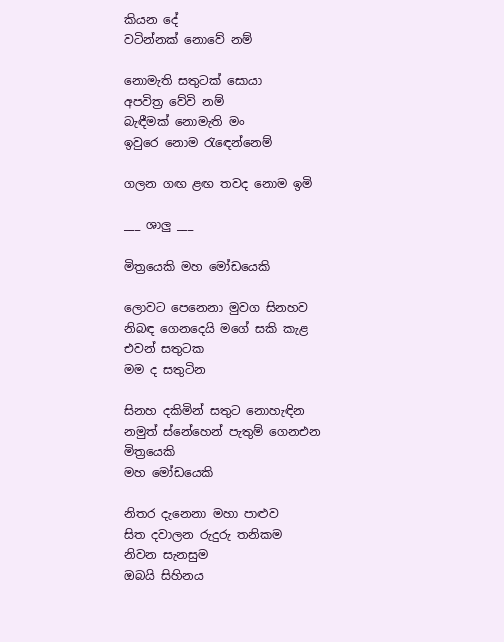කියන දේ
වටින්නක් නොවේ නම්

නොමැති සතුටක් සොයා
අපවිත්‍ර වේවි නම්
බැඳීමක් නොමැති මං
ඉවුරෙ නොම රැඳෙන්නෙම්

ගලන ගඟ ළඟ තවද නොම ඉමි

___ ශාලු ___

මිත්‍රයෙකි මහ මෝඩයෙකි

ලොවට පෙනෙනා මුවග සිනහව
නිබඳ ගෙනදෙයි මගේ සකි කැළ
එවන් සතුටක
මම ද සතුටින

සිනහ දකිමින් සතුට නොහැඳින
නමුත් ස්නේහෙන් පැතුම් ගෙනඑන
මිත්‍රයෙකි
මහ මෝඩයෙකි

නිතර දැනෙනා මහා පාළුව
සිත දවාලන රුදුරු තනිකම
නිවන සැනසුම
ඔබයි සිහිනය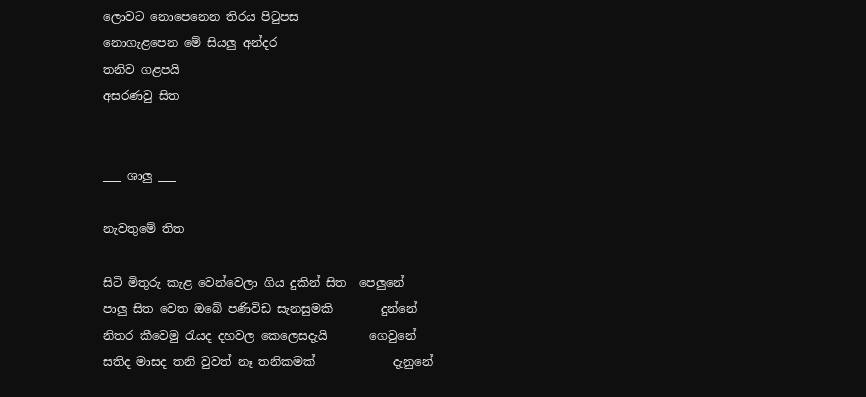ලොවට නොපෙනෙන තිරය පිටුපස
නොගැළපෙන මේ සියලු අන්දර
තනිව ගළපයි
අසරණවු සිත


___ ශාලු ___

නැවතුමේ තිත

සිටි මිතුරු කැළ වෙන්වෙලා ගිය දුකින් සිත  පෙලුනේ
පාලු සිත වෙත ඔබේ පණිවිඩ සැනසුමකි        දුන්නේ
නිතර කීවෙමු රැයද දහවල කෙලෙසදැයි       ගෙවුනේ
සතිද මාසද තනි වුවත් නෑ තනිකමක්             දැනුනේ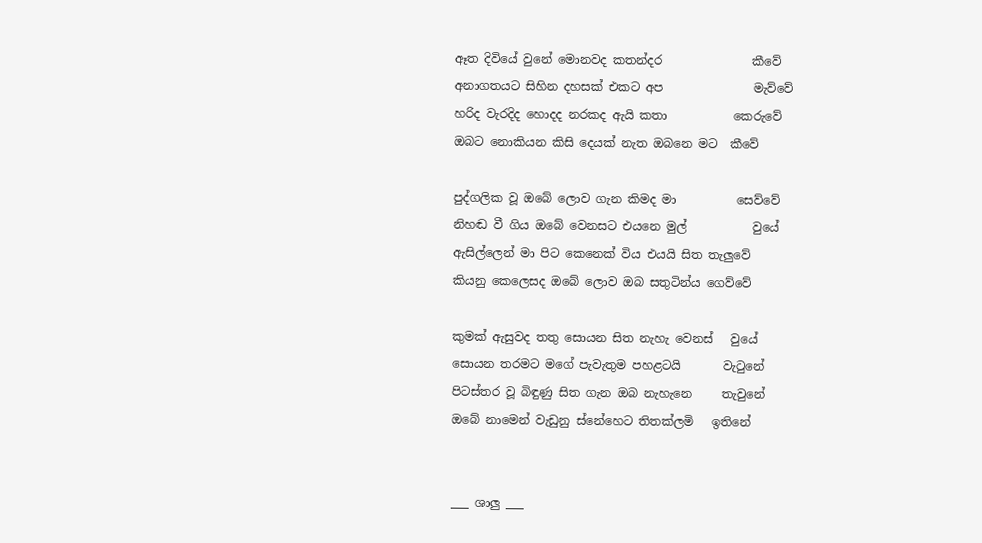ඈත දිවියේ වුනේ මොනවද කතන්දර               කීවේ
අනාගතයට සිහින දහසක් එකට අප               මැව්වේ
හරිද වැරදිද හොදද නරකද ඇයි කතා           කෙරුවේ
ඔබට නොකියන කිසි දෙයක් නැත ඔබනෙ මට  කීවේ

පුද්ගලික වූ ඔබේ ලොව ගැන කිමද මා          සෙව්වේ
නිහඬ වී ගිය ඔබේ වෙනසට එයනෙ මුල්           වුයේ
ඇසිල්ලෙන් මා පිට කෙනෙක් විය එයයි සිත තැලුවේ
කියනු කෙලෙසද ඔබේ ලොව ඔබ සතුටින්ය ගෙව්වේ

කුමක් ඇසුවද තතු සොයන සිත නැහැ වෙනස්   වුයේ
සොයන තරමට මගේ පැවැතුම පහළටයි       වැටුනේ
පිටස්තර වූ බිඳුණු සිත ගැන ඔබ නැහැනෙ     තැවුනේ
ඔබේ නාමෙන් වැඩුනු ස්නේහෙට තිතක්ලමි   ඉතිනේ


___ ශාලු ___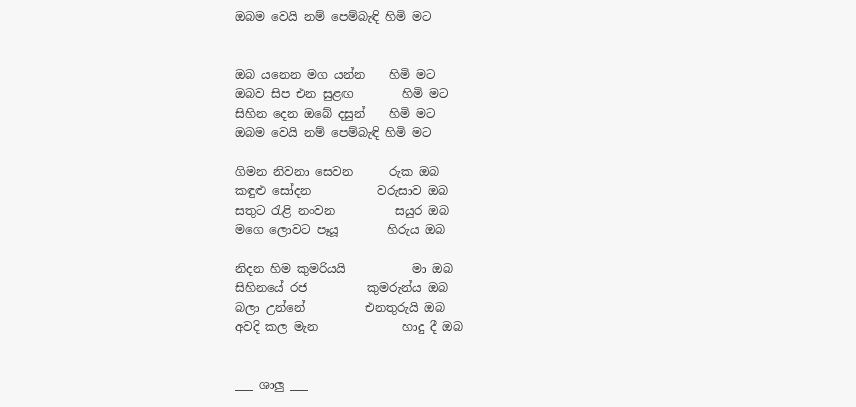ඔබම වෙයි නම් පෙම්බැඳි හිමි මට


ඔබ යනෙන මග යන්න    හිමි මට
ඔබව සිප එන සුළඟ        හිමි මට
සිහින දෙන ඔබේ දසුන්    හිමි මට
ඔබම වෙයි නම් පෙම්බැඳි හිමි මට

ගිමන නිවනා සෙවන      රුක ඔබ
කඳුළු සෝදන           වරුසාව ඔබ
සතුට රැළි නංවන          සයුර ඔබ
මගෙ ලොවට පෑයූ        හිරුය ඔබ

නිදන හිම කුමරියයි           මා ඔබ
සිහිනයේ රජ          කුමරුන්ය ඔබ
බලා උන්නේ          එනතුරුයි ඔබ
අවදි කල මැන              හාදු දී ඔබ


___ ශාලු ___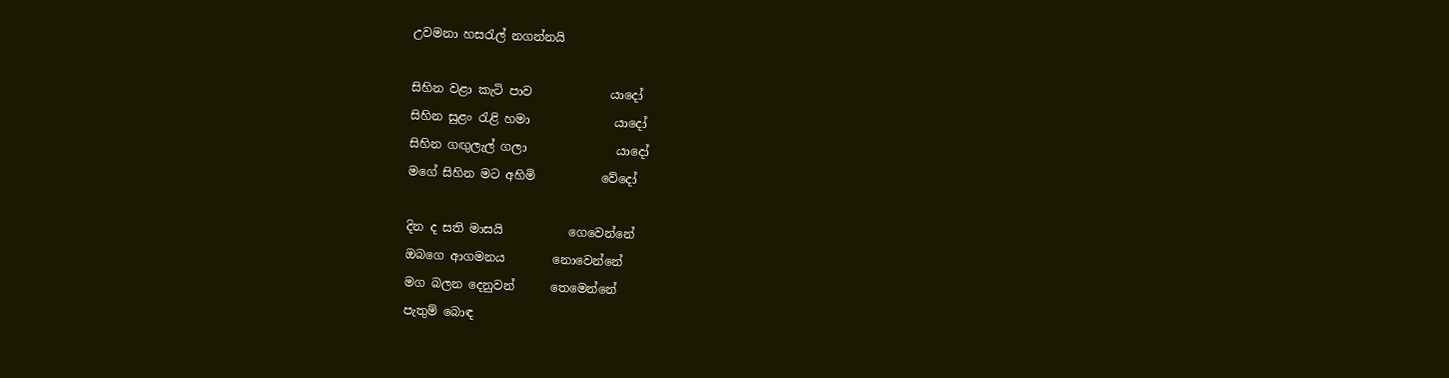උවමනා හසරැල් නගන්නයි

සිහින වළා කැටි පාව             යාදෝ
සිහින සුළං රැළි හමා              යාදෝ
සිහින ගඟුලැල් ගලා               යාදෝ
මගේ සිහින මට අහිමි           වේදෝ

දින ද සති මාසයි           ගෙවෙන්නේ
ඔබගෙ ආගමනය        නොවෙන්නේ
මග බලන දෙනුවන්      තෙමෙන්නේ
පැතුම් බොඳ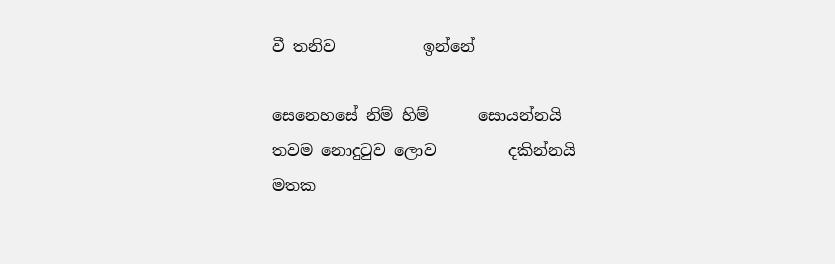වී තනිව           ඉන්නේ

සෙනෙහසේ නිම් හිම්      සොයන්නයි
තවම නොදුටුව ලොව         දකින්නයි
මතක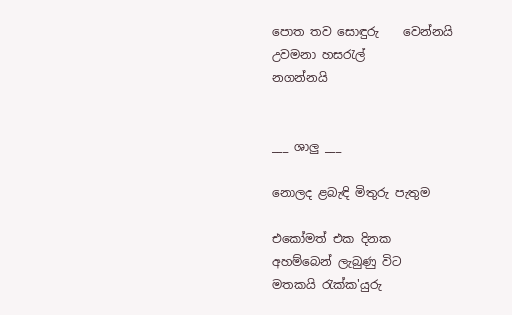පොත තව සොඳුරු    වෙන්නයි
උවමනා හසරැල්               නගන්නයි


___ ශාලු ___

නොලද ළබැඳි මිතුරු පැතුම

එකෝමත් එක දිනක
අහම්බෙන් ලැබුණු විට
මතකයි රැක්ක'යුරු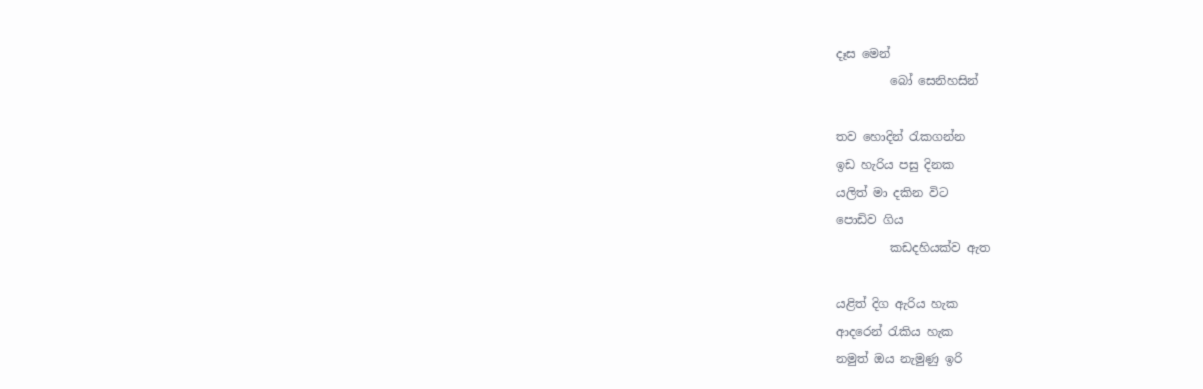දෑස මෙන්
         බෝ සෙනිහසින්

තව හොදින් රැකගන්න
ඉඩ හැරිය පසු දිනක
යලිත් මා දකින විට
පොඩිව ගිය
         කඩදහියක්ව ඇත

යළිත් දිග ඇරිය හැක
ආදරෙන් රැකිය හැක
නමුත් ඔය නැමුණු ඉරි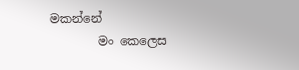මකන්නේ
        මං කෙලෙස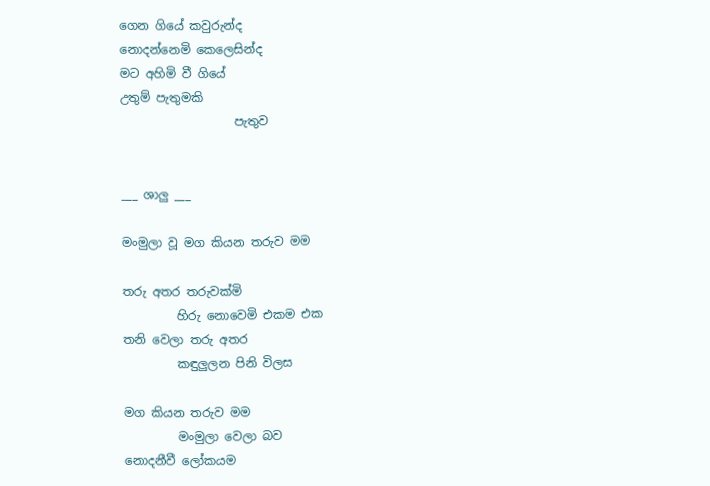ගෙන ගියේ කවුරුන්ද
නොදන්නෙමි කෙලෙසින්ද
මට අහිමි වී ගියේ
උතුම් පැතුමකි
                   පැතුව


___ ශාලු ___

මංමුලා වූ මග කියන තරුව මම

තරු අතර තරුවක්මි
         හිරු නොවෙමි එකම එක
තනි වෙලා තරු අතර
         කඳුලුලන පිනි විලස

මග කියන තරුව මම
         මංමුලා වෙලා බව
නොදනීවී ලෝකයම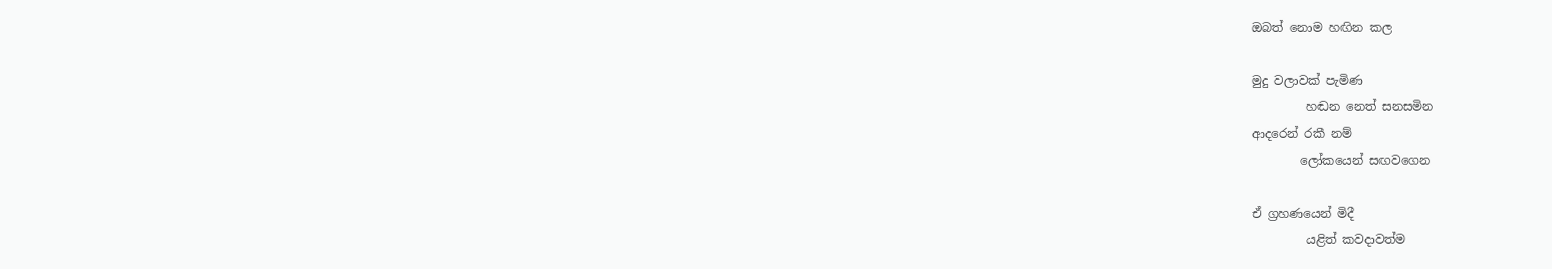ඔබත් නොම හඟින කල

මුදු වලාවක් පැමිණ
         හඬන නෙත් සනසමින
ආදරෙන් රකී නම්
        ලෝකයෙන් සඟවගෙන

ඒ ග්‍රහණයෙන් මිදී
         යළිත් කවදාවත්ම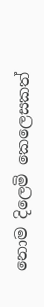නොම දිලෙමි කෙලෙසකත්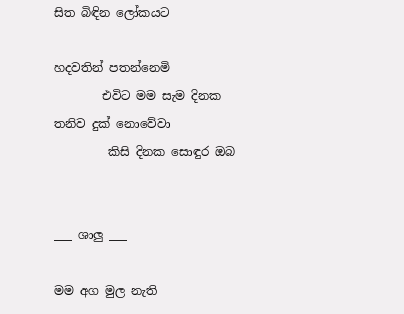සිත බිඳින ලෝකයට

හදවතින් පතන්නෙමි
        එවිට මම සැම දිනක
තනිව දුක් නොවේවා
         කිසි දිනක සොඳුර ඔබ


___ ශාලු ___

මම අග මුල නැති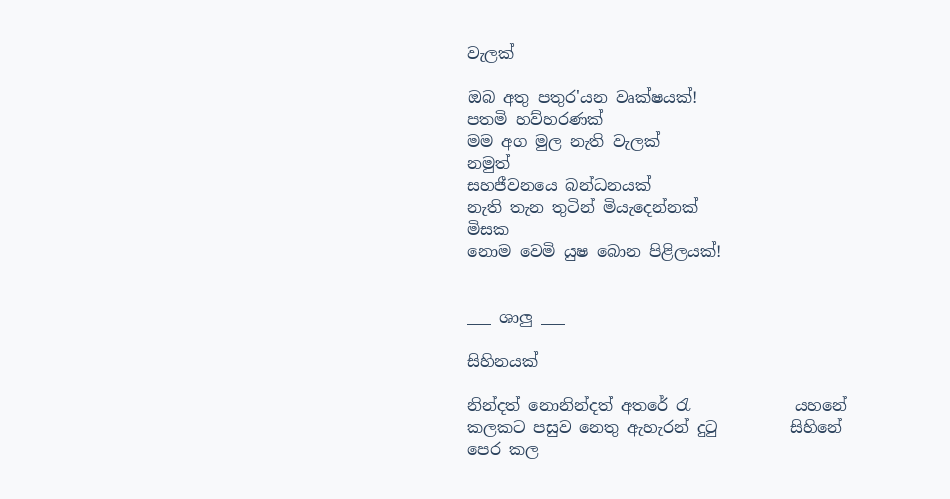වැලක්

ඔබ අතු පතුර'යන වෘක්ෂයක්!
පතමි හව්හරණක්
මම අග මුල නැති වැලක්
නමුත්
සහජීවනයෙ බන්ධනයක්
නැති තැන තුටින් මියැදෙන්නක්
මිසක
නොම වෙමි යුෂ බොන පිළිලයක්!


___ ශාලු ___

සිහිනයක්

නින්දත් නොනින්දත් අතරේ රැ             යහනේ
කලකට පසුව නෙතු ඇහැරන් දුටු         සිහිනේ
පෙර කල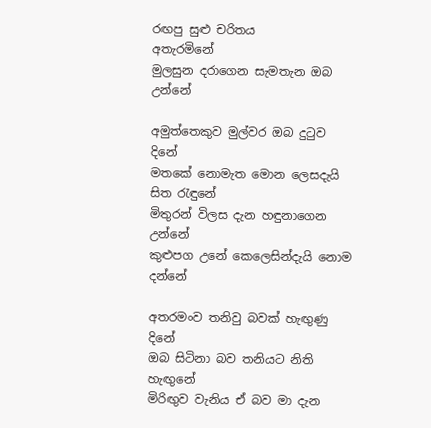රඟපු සුළු චරිතය            අතැරමිනේ
මුලසුන දරාගෙන සැමතැන ඔබ          උන්නේ

අමුත්තෙකුව මුල්වර ඔබ දුටුව                දිනේ
මතකේ නොමැත මොන ලෙසදැයි සිත රැඳුනේ
මිතුරන් විලස දැන හඳුනාගෙන           උන්නේ
කුළුපග උනේ කෙලෙසින්දැයි නොම   දන්නේ

අතරමංව තනිවු බවක් හැඟුණු                දිනේ
ඔබ සිටිනා බව තනියට නිති               හැඟුනේ
මිරිඟුව වැනිය ඒ බව මා දැන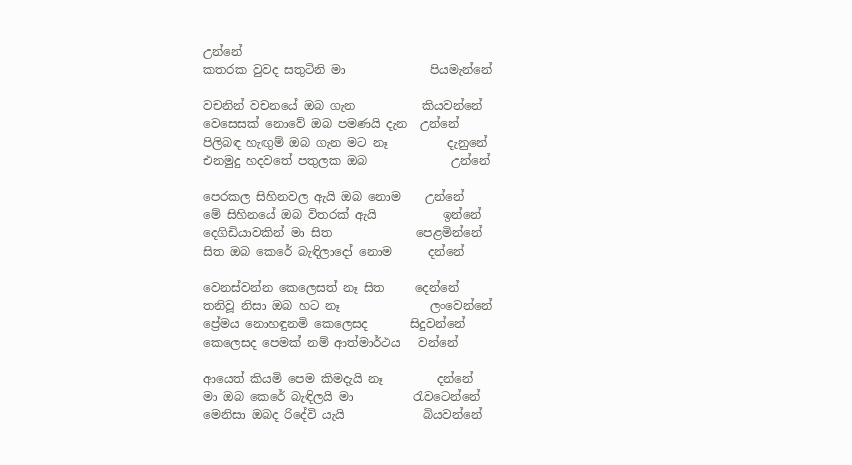උන්නේ
කතරක වුවද සතුටිනි මා              පියමැන්නේ

වචනින් වචනයේ ඔබ ගැන           කියවන්නේ
වෙසෙසක් නොවේ ඔබ පමණයි දැන  උන්නේ
පිලිබඳ හැඟුම් ඔබ ගැන මට නෑ          දැනුනේ
එනමුදු හදවතේ පතුලක ඔබ              උන්නේ

පෙරකල සිහිනවල ඇයි ඔබ නොම    උන්නේ
මේ සිහිනයේ ඔබ විතරක් ඇයි           ඉන්නේ
දෙගිඩියාවකින් මා සිත              පෙළමින්නේ
සිත ඔබ කෙරේ බැඳිලාදෝ නොම      දන්නේ

වෙනස්වන්න කෙලෙසත් නෑ සිත     දෙන්නේ
තනිවූ නිසා ඔබ හට නෑ               ලංවෙන්නේ
ප්‍රේමය නොහඳුනමි කෙලෙසද       සිදුවන්නේ
කෙලෙසද පෙමක් නම් ආත්මාර්ථය   වන්නේ

ආයෙත් කියමි පෙම කිමදැයි නෑ         දන්නේ
මා ඔබ කෙරේ බැඳිලයි මා          රැවටෙන්නේ
මෙනිසා ඔබද රිදේවි යැයි             බියවන්නේ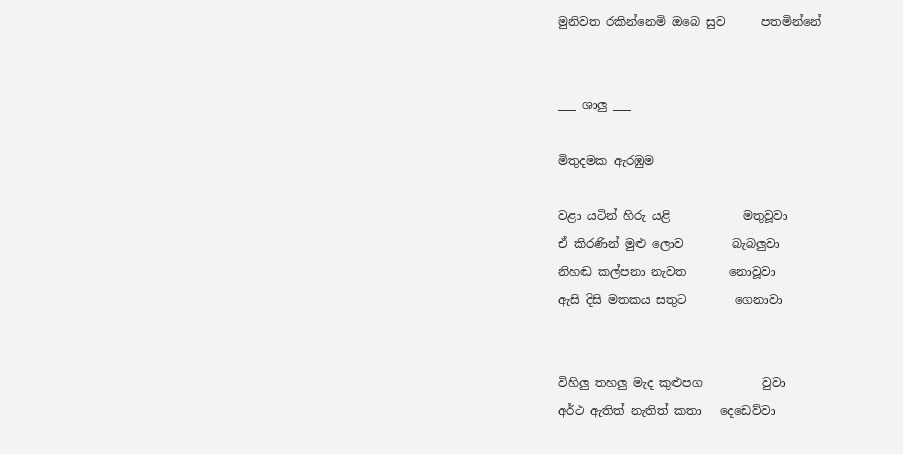මුනිවත රකින්නෙමි ඔබෙ සුව      පතමින්නේ


___ ශාලු ___

මිතුදමක ඇරඹුම

වළා යටින් හිරු යළි            මතුවූවා
ඒ කිරණින් මුළු ලොව        බැබලුවා
නිහඬ කල්පනා නැවත       නොවූවා
ඇසි දිසි මතකය සතුට        ගෙනාවා


විහිලු තහලු මැද කුළුපග          වුවා
අර්ථ ඇතිත් නැතිත් කතා   දෙඩෙව්වා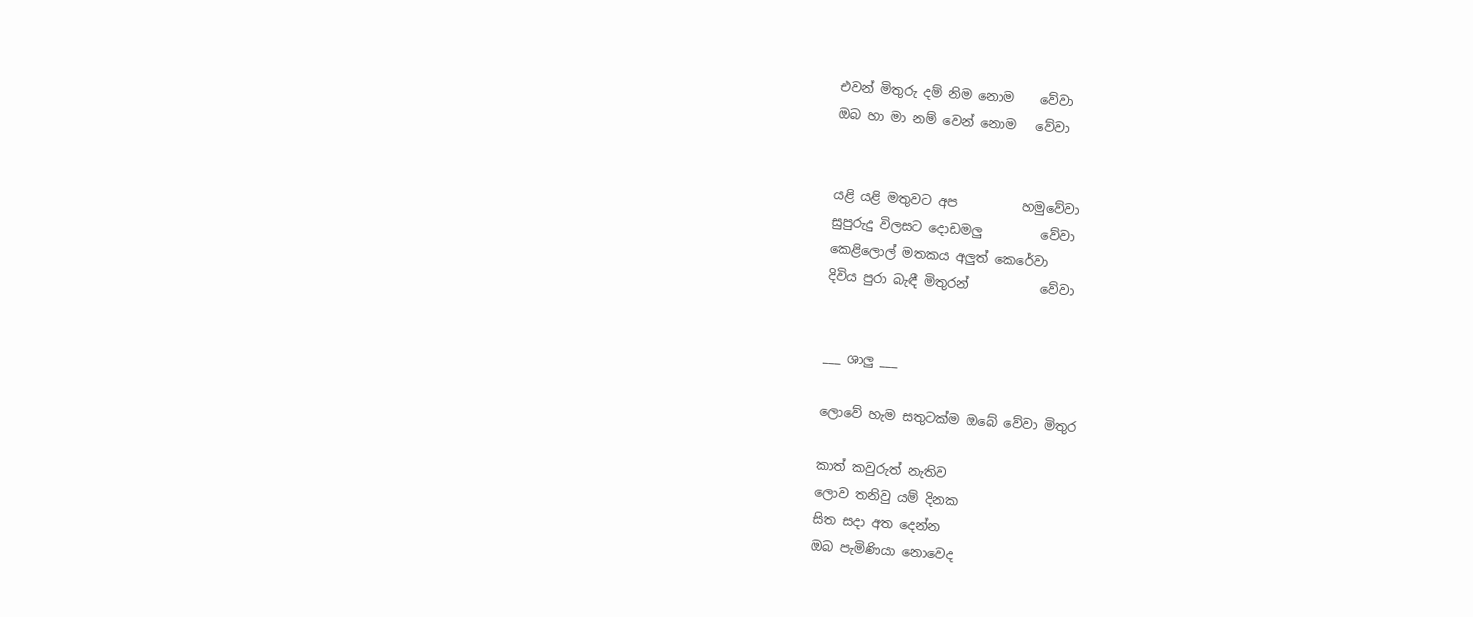එවන් මිතුරු දම් නිම නොම    වේවා
ඔබ හා මා නම් වෙන් නොම   වේවා


යළි යළි මතුවට අප          හමුවේවා
සුපුරුදු විලසට දොඩමලු         වේවා
කෙළිලොල් මතකය අලුත් කෙරේවා
දිවිය පුරා බැඳී මිතුරන්           වේවා


___ ශාලු ___

ලොවේ හැම සතුටක්ම ඔබේ වේවා මිතුර

කාත් කවුරුත් නැතිව
ලොව තනිවු යම් දිනක
සිත සදා අත දෙන්න
ඔබ පැමිණියා නොවෙද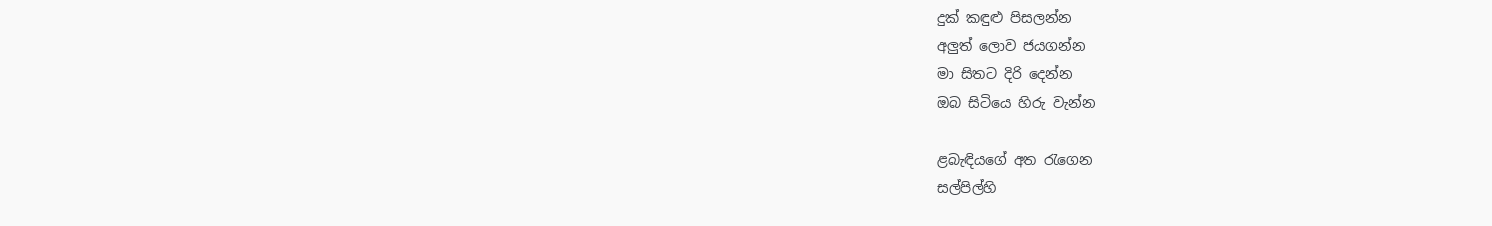දුක් කඳුළු පිසලන්න
අලුත් ලොව ජයගන්න
මා සිතට දිරි දෙන්න
ඔබ සිටියෙ හිරු වැන්න

ළබැඳියගේ අත රැගෙන
සල්පිල්හි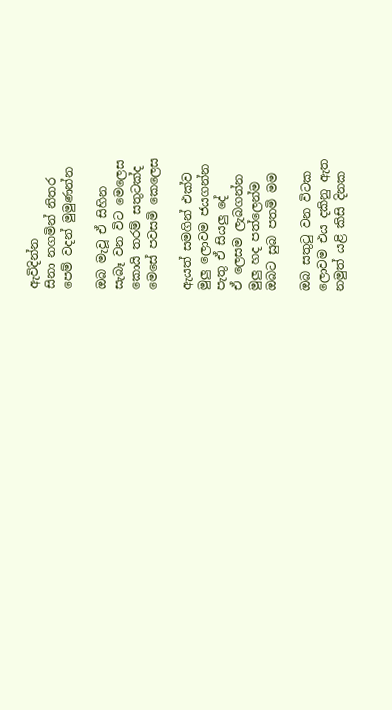ඇවිදින්න
සිනා නගමින් නිතර
පෙම් වදන් මුමුණන්න

ඔබ මැවූ ඒ සිහින
සැබෑ වන විට මෙලෙස
කොයි තරම් සතුටක්ද
මෙසේ පවසමි කෙලෙස

ඇයත් සමගින් එක්ව
මුලු ලොවම ජයගන්න
පැතු ඒ සියලු දේ
ඒ ලෙසම ලැබගන්න
මුලු හද පත්ලෙන්ම
ඔබට සුබ පතමි මම

ඔබ සතුටු වන විටක
ලොවම එය දකිනු ඇත
නමුත් යළි කිසි දිනක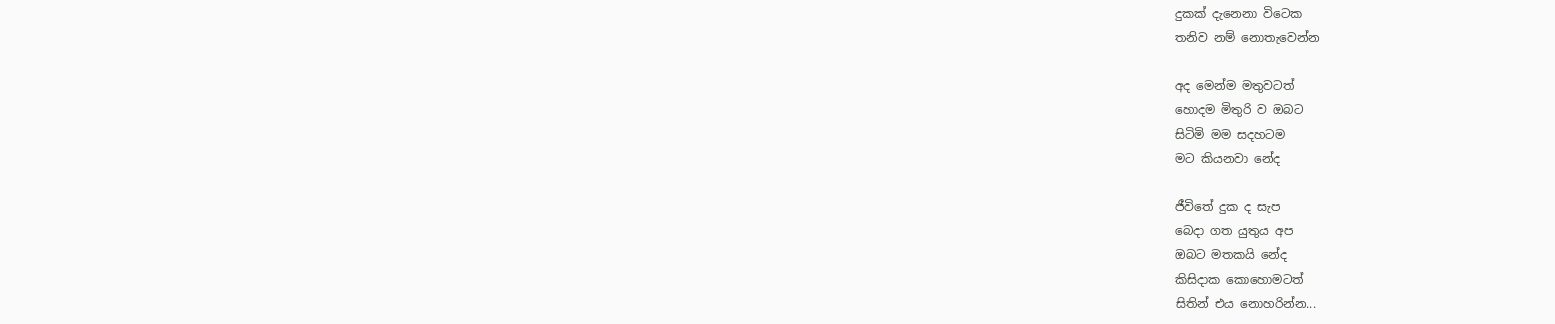දුකක් දැනෙනා විටෙක
තනිව නම් නොතැවෙන්න

අද මෙන්ම මතුවටත්
හොදම මිතුරි ව ඔබට
සිටිමි මම සදහටම
මට කියනවා නේද

ජීවිතේ දුක ද සැප
බෙදා ගත යුතුය අප
ඔබට මතකයි නේද
කිසිදාක කොහොමටත්
සිතින් එය නොහරින්න...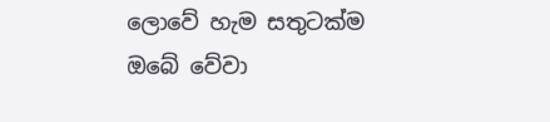ලොවේ හැම සතුටක්ම
ඔබේ වේවා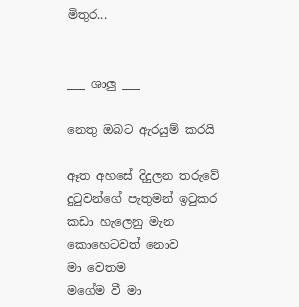මිතුර...


___ ශාලු ___

නෙතු ඔබට ඇරයුම් කරයි

ඈත අහසේ දිදුලන තරුවේ
දුටුවන්ගේ පැතුමන් ඉටුකර
කඩා හැලෙනු මැන
කොහෙටවත් නොව
මා වෙතම
මගේම වී මා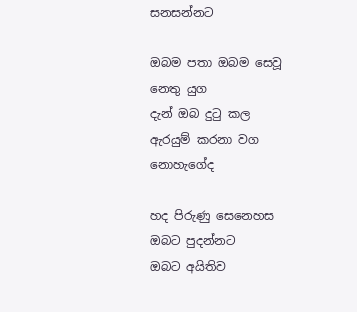සනසන්නට

ඔබම පතා ඔබම සෙවූ
නෙතු යුග
දැන් ඔබ දුටු කල
ඇරයුම් කරනා වග
නොහැගේද

හද පිරුණු සෙනෙහස
ඔබට පුදන්නට
ඔබට අයිතිව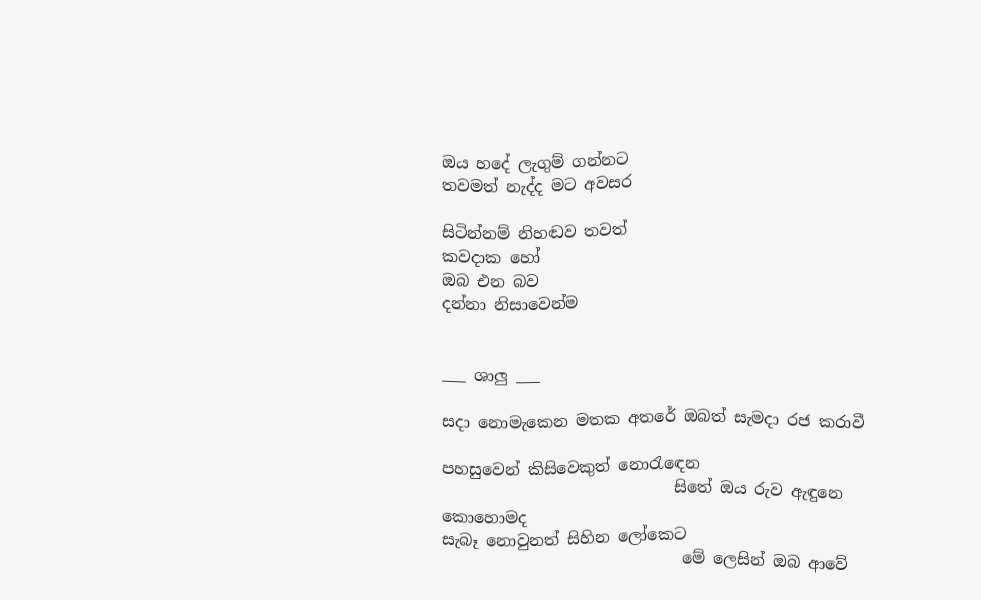ඔය හදේ ලැගුම් ගන්නට
තවමත් නැද්ද මට අවසර

සිටින්නම් නිහඬව තවත්
කවදාක හෝ
ඔබ එන බව
දන්නා නිසාවෙන්ම


___ ශාලු ___

සදා නොමැකෙන මතක අතරේ ඔබත් සැමදා රජ කරාවී

පහසුවෙන් කිසිවෙකුත් නොරැඳෙන
                             සිතේ ඔය රුව ඇඳුනෙ කොහොමද
සැබෑ නොවුනත් සිහින ලෝකෙට
                              මේ ලෙසින් ඔබ ආවේ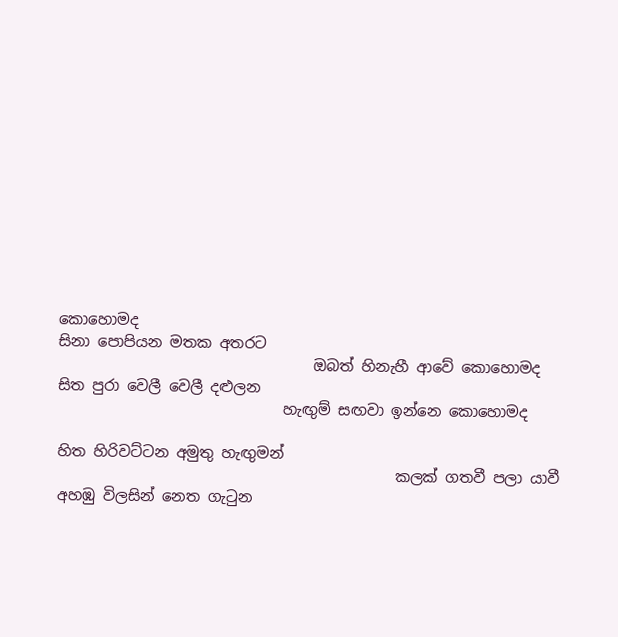කොහොමද
සිනා පොපියන මතක අතරට
                                  ඔබත් හිනැහී ආවේ කොහොමද
සිත පුරා වෙලී වෙලී දළුලන
                              හැඟුම් සඟවා ඉන්නෙ කොහොමද

හිත හිරිවට්ටන අමුතු හැඟුමන්
                                             කලක් ගතවී පලා යාවී
අහඹු විලසින් නෙත ගැටුන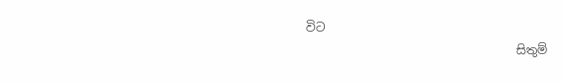විට
                                   සිතුම්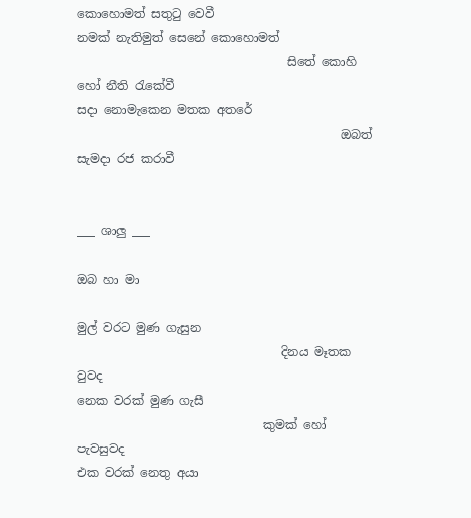කොහොමත් සතුටු වෙවී
නමක් නැතිමුත් සෙනේ කොහොමත්
                                   සිතේ කොහි හෝ නීති රැකේවී
සදා නොමැකෙන මතක අතරේ
                                            ඔබත් සැමදා රජ කරාවී


___ ශාලු ___

ඔබ හා මා

මුල් වරට මුණ ගැසුන
                                  දිනය මෑතක වුවද
නෙක වරක් මුණ ගැසී
                               කුමක් හෝ පැවසුවද
එක වරක් නෙතු අයා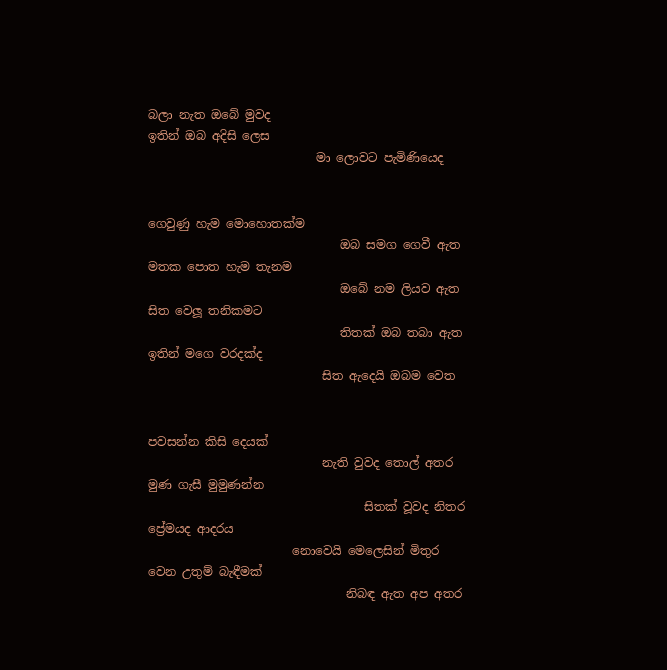බලා නැත ඔබේ මුවද
ඉතින් ඔබ අදිසි ලෙස
                            මා ලොවට පැමිණියෙද


ගෙවුණු හැම මොහොතක්ම
                                ඔබ සමග ගෙවී ඇත
මතක පොත හැම තැනම
                                ඔබේ නම ලියව ඇත
සිත වෙලූ තනිකමට
                                තිතක් ඔබ තබා ඇත
ඉතින් මගෙ වරදක්ද
                             සිත ඇදෙයි ඔබම වෙත


පවසන්න කිසි දෙයක්
                             නැති වුවද තොල් අතර
මුණ ගැසී මුමුණන්න
                                    සිතක් වූවද නිතර
ප්‍රේමයද ආදරය
                        නොවෙයි මෙලෙසින් මිතුර
වෙන උතුම් බැඳීමක්
                                 නිබඳ ඇත අප අතර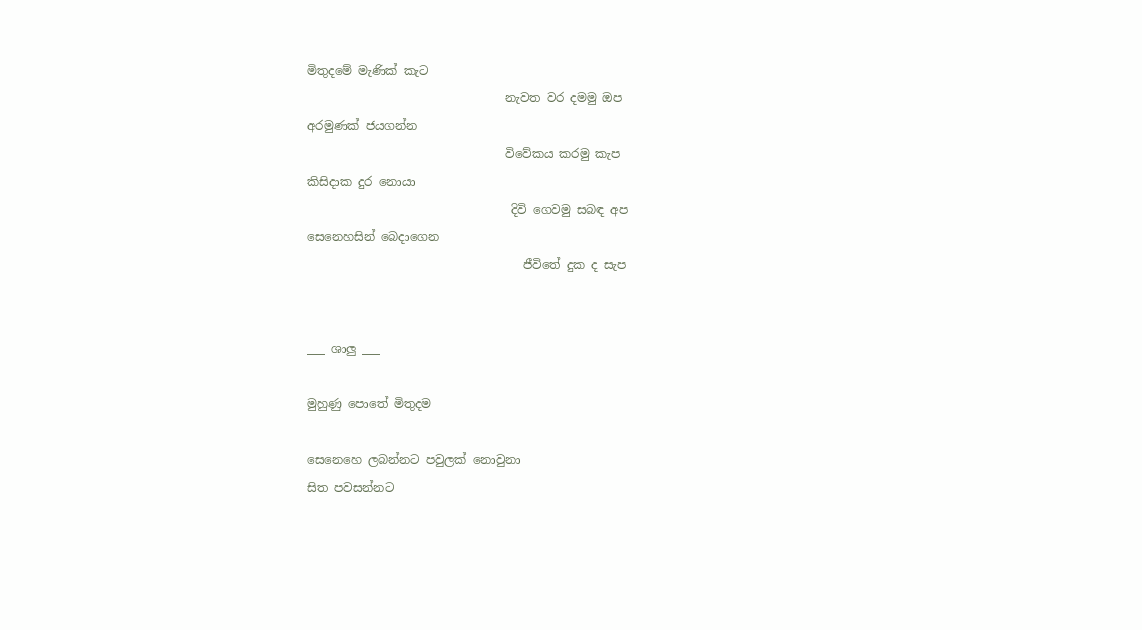මිතුදමේ මැණික් කැට
                                 නැවත වර දමමු ඔප
අරමුණක් ජයගන්න
                                 විවේකය කරමු කැප
කිසිදාක දුර නොයා
                                  දිවි ගෙවමු සබඳ අප
සෙනෙහසින් බෙදාගෙන
                                    ජීවිතේ දුක ද සැප


___ ශාලු ___

මුහුණු පොතේ මිතුදම

සෙනෙහෙ ලබන්නට පවුලක් නොවුනා
සිත පවසන්නට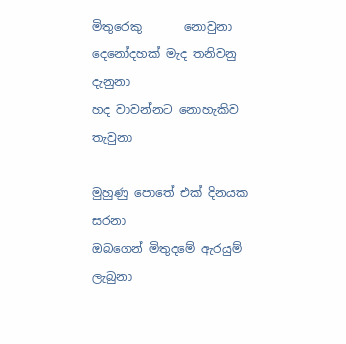මිතුරෙකු       නොවුනා
දෙනෝදහක් මැද තනිවනු         දැනුනා
හද වාවන්නට නොහැකිව         තැවුනා

මුහුණු පොතේ එක් දිනයක      සරනා
ඔබගෙන් මිතුදමේ ඇරයුම්      ලැබුනා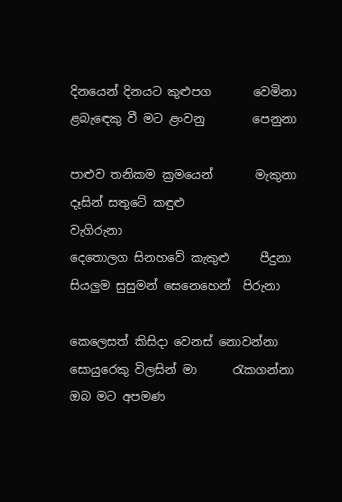දිනයෙන් දිනයට කුළුපග       වෙමිනා
ළබැඳෙකු වී මට ළංවනු        පෙනුනා

පාළුව තනිකම ක්‍රමයෙන්       මැකුනා
දෑසින් සතුටේ කඳුළු            වැගිරුනා
දෙතොලග සිනහවේ කැකුළු     පීදුනා
සියලුම සුසුමන් සෙනෙහෙන්  පිරුනා

කෙලෙසත් කිසිදා වෙනස් නොවන්නා
සොයුරෙකු විලසින් මා      රැකගන්නා
ඔබ මට අපමණ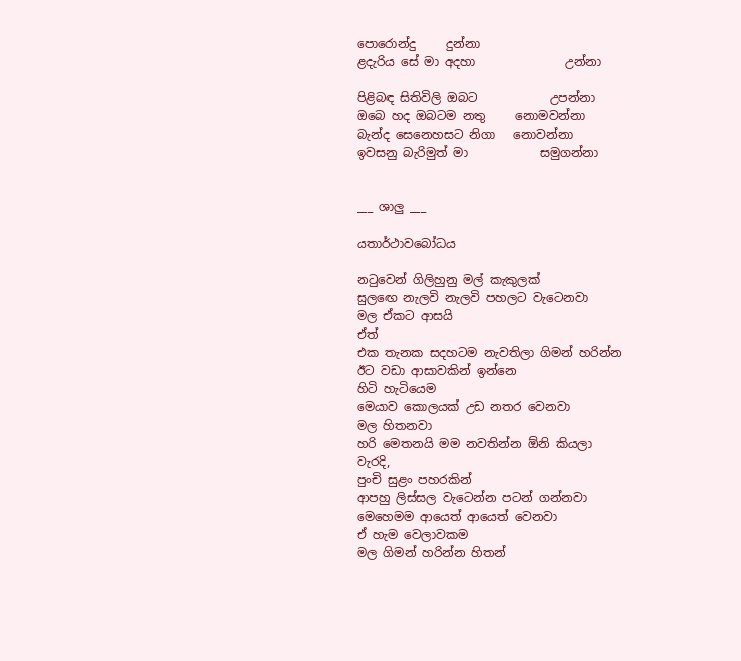පොරොන්දු     දුන්නා
ළදැරිය සේ මා අදහා               උන්නා

පිළිබඳ සිතිවිලි ඔබට            උපන්නා
ඔබෙ හද ඔබටම නතු     නොමවන්නා
බැන්ද සෙනෙහසට නිගා   නොවන්නා
ඉවසනු බැරිමුත් මා            සමුගන්නා


___ ශාලු ___

යතාර්ථාවබෝධය

නටුවෙන් ගිලිහුනු මල් කැකුලක්
සුලඟෙ නැලවි නැලවි පහලට වැටෙනවා
මල ඒකට ආසයි
ඒත්
එක තැනක සදහටම නැවතිලා ගිමන් හරින්න
ඊට වඩා ආසාවකින් ඉන්නෙ
හිටි හැටියෙම
මෙයාව කොලයක් උඩ නතර වෙනවා
මල හිතනවා
හරි මෙතනයි මම නවතින්න ඕනි කියලා
වැරදි,
පුංචි සුළං පහරකින්
ආපහු ලිස්සල වැටෙන්න පටන් ගන්නවා
මෙහෙමම ආයෙත් ආයෙත් වෙනවා
ඒ හැම වෙලාවකම
මල ගිමන් හරින්න හිතන්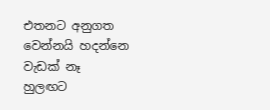එතනට අනුගත වෙන්නයි හදන්නෙ
වැඩක් නෑ
හුලඟට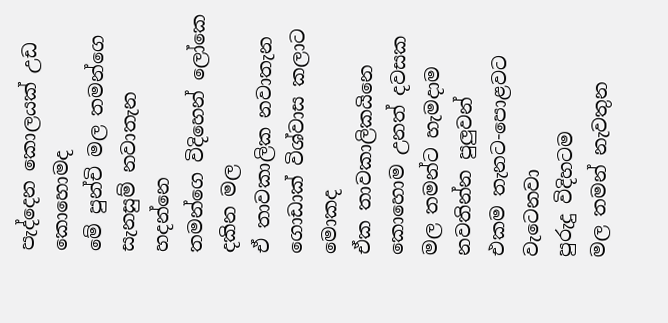පැද්දෙන කොලයක් උඩ කොහොමද
මේ පුන්චි මල තමන්ගෙ සැනසුම් නවාතැන හදන්නෙ
තමන්ගෙ විදිහෙන් ලෝකෙ දකින මල
ඒ තාවකාලික නවාතැන ගොඩාක් විශ්වාස කලාට මොකද
ඒක තාවකාලිකයිනෙ
කොහොම උනත් දවසක
මල තමන්ට හැමදාම නවතින්න පුලුවන්
එකම තැනට-පොළවට වැටෙනවා
පුරුදු විදිහටම
මල තමන් නැවතුන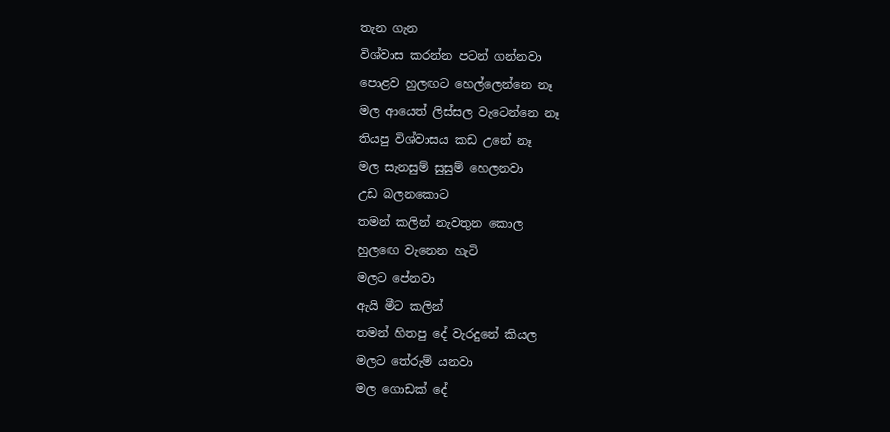තැන ගැන
විශ්වාස කරන්න පටන් ගන්නවා
පොළව හුලඟට හෙල්ලෙන්නෙ නෑ
මල ආයෙත් ලිස්සල වැටෙන්නෙ නෑ
තියපු විශ්වාසය කඩ උනේ නෑ
මල සැනසුම් සුසුම් හෙලනවා
උඩ බලනකොට
තමන් කලින් නැවතුන කොල
හුලඟෙ වැනෙන හැටි
මලට පේනවා
ඇයි මීට කලින්
තමන් හිතපු දේ වැරදුනේ කියල
මලට තේරුම් යනවා
මල ගොඩක් දේ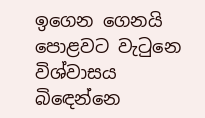ඉගෙන ගෙනයි පොළවට වැටුනෙ
විශ්වාසය බිඳෙන්නෙ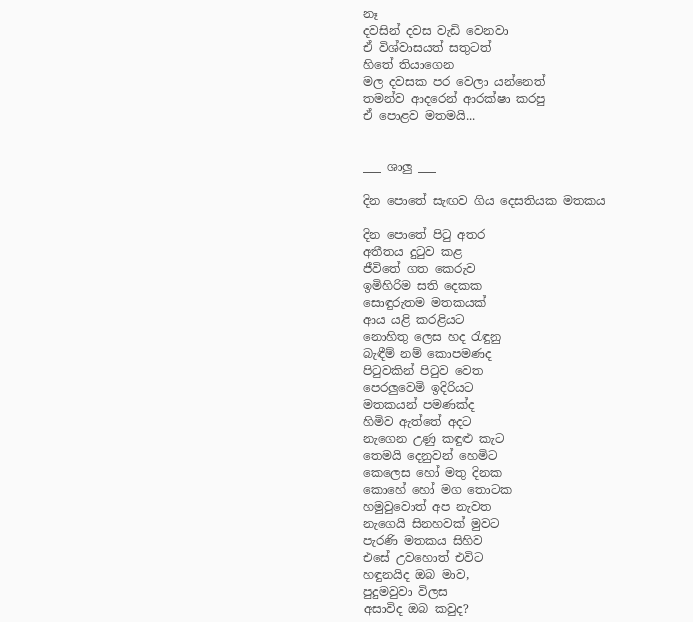නෑ
දවසින් දවස වැඩි වෙනවා
ඒ විශ්වාසයත් සතුටත්
හිතේ තියාගෙන
මල දවසක පර වෙලා යන්නෙත්
තමන්ව ආදරෙන් ආරක්ෂා කරපු
ඒ පොළව මතමයි...


___ ශාලු ___

දින පොතේ සැඟව ගිය දෙසතියක මතකය

දින පොතේ පිටු අතර
අතීතය දුටුව කළ
ජීවිතේ ගත කෙරුව
ඉමිහිරිම සති දෙකක
සොඳුරුතම මතකයක්
ආය යළි කරළියට
නොහිතු ලෙස හද රැඳුනු
බැඳීම් නම් කොපමණද
පිටුවකින් පිටුව වෙත
පෙරලුවෙමි ඉදිරියට
මතකයන් පමණක්ද
හිමිව ඇත්තේ අදට
නැගෙන උණු කඳුළු කැට
තෙමයි දෙනුවන් හෙමිට
කෙලෙස හෝ මතු දිනක
කොහේ හෝ මග තොටක
හමුවුවොත් අප නැවත
නැගෙයි සිනහවක් මුවට
පැරණි මතකය සිහිව
එසේ උවහොත් එවිට
හඳුනයිද ඔබ මාව,
පුදුමවුවා විලස
අසාවිද ඔබ කවුද?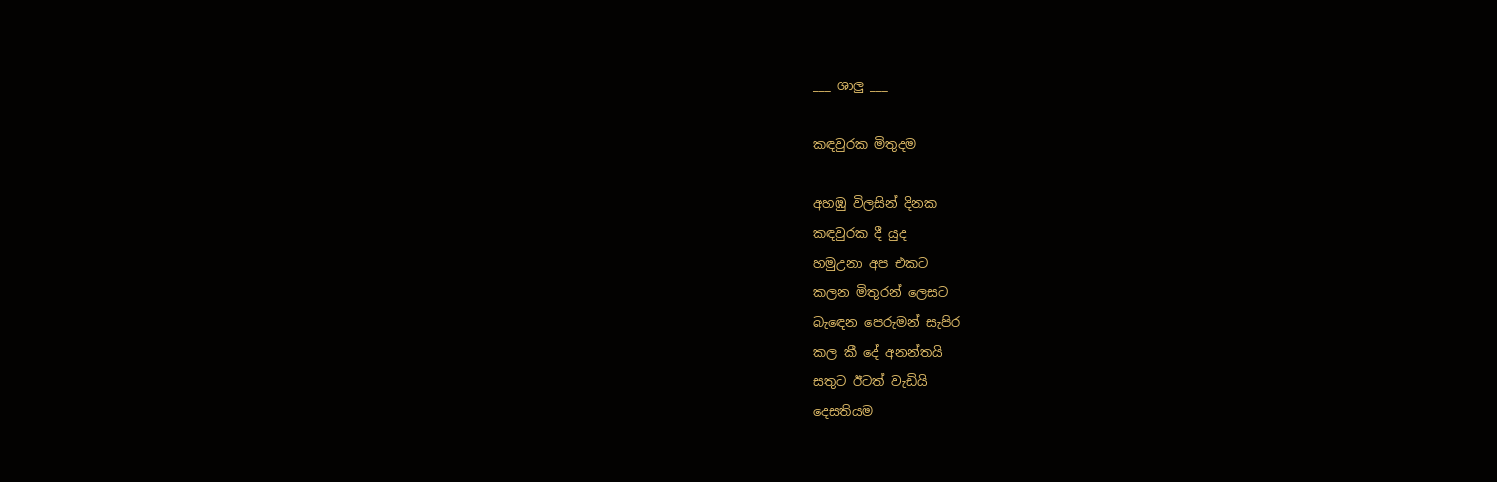___ ශාලු ___

කඳවුරක මිතුදම

අහඹු විලසින් දිනක
කඳවුරක දී යුද
හමුඋනා අප එකට
කලන මිතුරන් ලෙසට
බැඳෙන පෙරුමන් සැපිර
කල කී දේ අනන්තයි
සතුට ඊටත් වැඩියි
දෙසතියම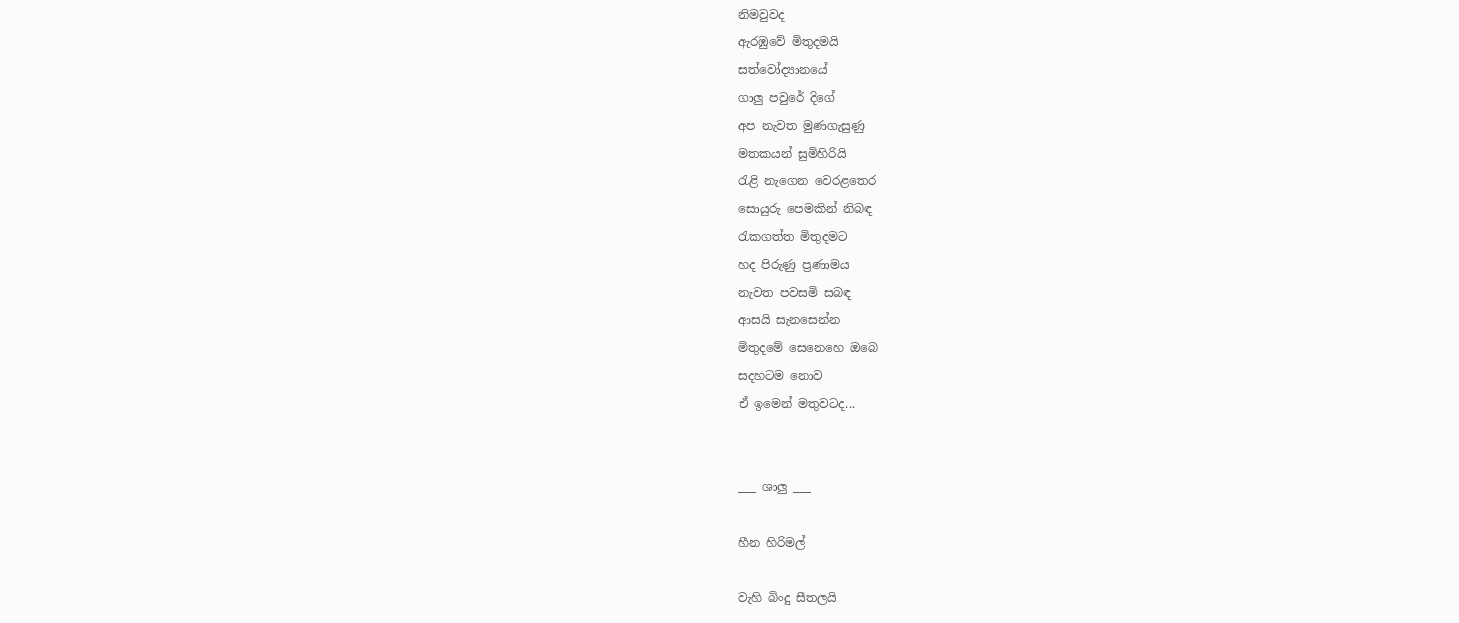නිමවුවද
ඇරඹුවේ මිතුදමයි
සත්වෝද්‍යානයේ
ගාලු පවුරේ දිගේ
අප නැවත මුණගැසුණු
මතකයන් සුමිහිරියි
රැළි නැගෙන වෙරළතෙර
සොයුරු පෙමකින් නිබඳ
රැකගත්ත මිතුදමට
හද පිරුණු ප්‍රණාමය
නැවත පවසමි සබඳ
ආසයි සැනසෙන්න
මිතුදමේ සෙනෙහෙ ඔබෙ
සදහටම නොව
ඒ ඉමෙන් මතුවටද...


___ ශාලු ___

හීන හිරිමල්

වැහි බිංදු සීතලයි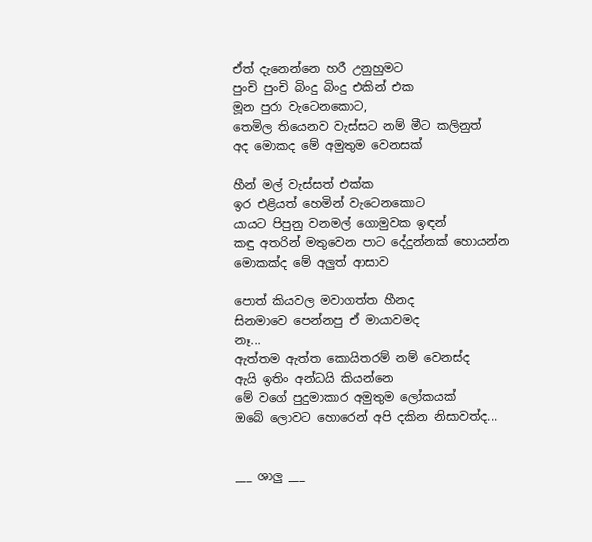ඒත් දැනෙන්නෙ හරී උනුහුමට
පුංචි පුංචි බිංදු බිංදු එකින් එක
මූන පුරා වැටෙනකොට,
තෙමිල තියෙනව වැස්සට නම් මීට කලිනුත්
අද මොකද මේ අමුතුම වෙනසක්

හීන් මල් වැස්සත් එක්ක
ඉර එළියත් හෙමින් වැටෙනකොට
යායට පිපුනු වනමල් ගොමුවක ඉඳන්
කඳු අතරින් මතුවෙන පාට දේදුන්නක් හොයන්න
මොකක්ද මේ අලුත් ආසාව

පොත් කියවල මවාගත්ත හීනද
සිනමාවෙ පෙන්නපු ඒ මායාවමද
නෑ...
ඇත්තම ඇත්ත කොයිතරම් නම් වෙනස්ද
ඇයි ඉතිං අන්ධයි කියන්නෙ
මේ වගේ පුදුමාකාර අමුතුම ලෝකයක්
ඔබේ ලොවට හොරෙන් අපි දකින නිසාවත්ද...


___ ශාලු ___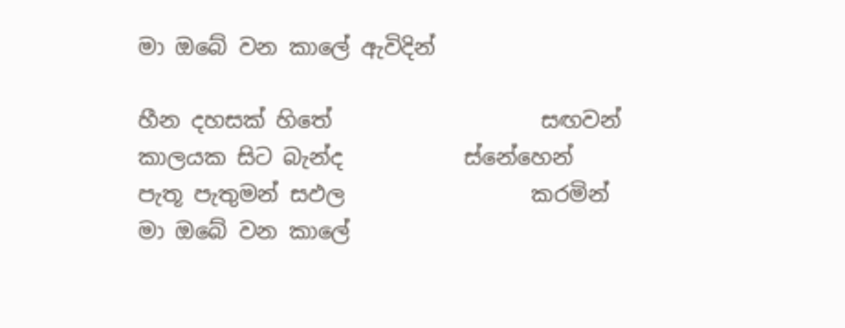මා ඔබේ වන කාලේ ඇවිදින්

හීන දහසක් හිතේ                   සඟවන්
කාලයක සිට බැන්ද           ස්නේහෙන්
පැතූ පැතුමන් සඵල                 කරමින්
මා ඔබේ වන කාලේ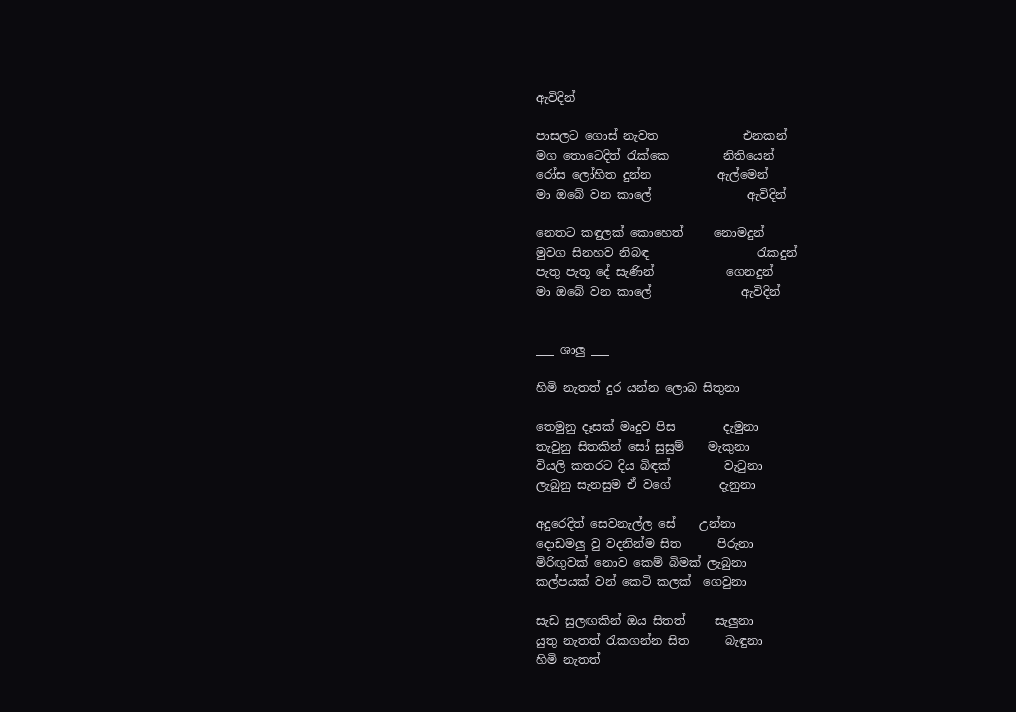ඇවිදින්

පාසලට ගොස් නැවත              එනකන්
මග තොටෙදිත් රැක්කෙ         නිතියෙන්
රෝස ලෝහිත දුන්න           ඇල්මෙන්
මා ඔබේ වන කාලේ                ඇවිදින්

නෙතට කඳුලක් කොහෙත්     නොමදුන්
මුවග සිනහව නිබඳ                  රැකදුන්
පැතු පැතූ දේ සැණින්            ගෙනදුන්
මා ඔබේ වන කාලේ               ඇවිදින්


___ ශාලු ___

හිමි නැතත් දුර යන්න ලොබ සිතුනා

තෙමුනු දෑසක් මෘදුව පිස        දැමුනා
තැවුනු සිතකින් සෝ සුසුම්    මැකුනා
වියලි කතරට දිය බිඳක්         වැටුනා
ලැබුනු සැනසුම ඒ වගේ        දැනුනා

අදුරෙදිත් සෙවනැල්ල සේ    උන්නා
දොඩමලු වු වදනින්ම සිත      පිරුනා
මිරිඟුවක් නොව කෙම් බිමක් ලැබුනා
කල්පයක් වන් කෙටි කලක්  ගෙවුනා

සැඩ සුලඟකින් ඔය සිතත්     සැලුනා
යුතු නැතත් රැකගන්න සිත      බැඳුනා
හිමි නැතත්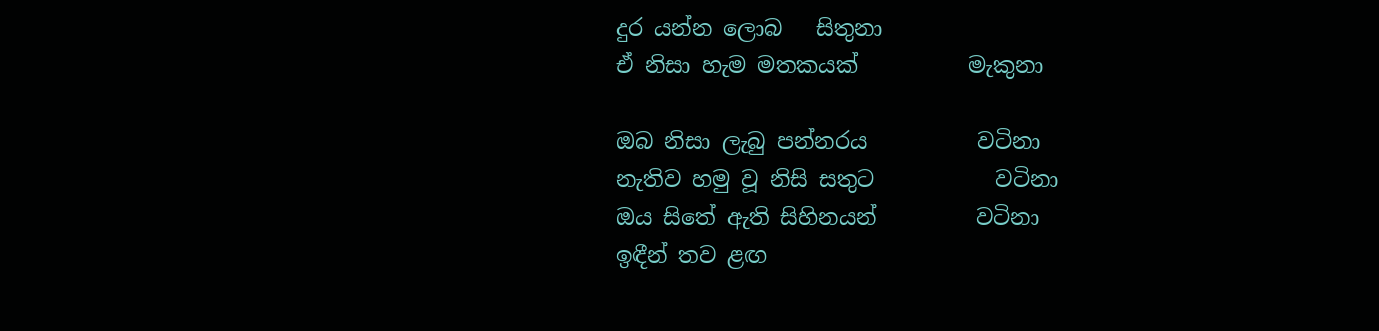දුර යන්න ලොබ   සිතුනා
ඒ නිසා හැම මතකයක්          මැකුනා

ඔබ නිසා ලැබු පන්නරය          වටිනා
නැතිව හමු වූ නිසි සතුට           වටිනා
ඔය සිතේ ඇති සිහිනයන්         වටිනා
ඉඳීන් තව ළඟ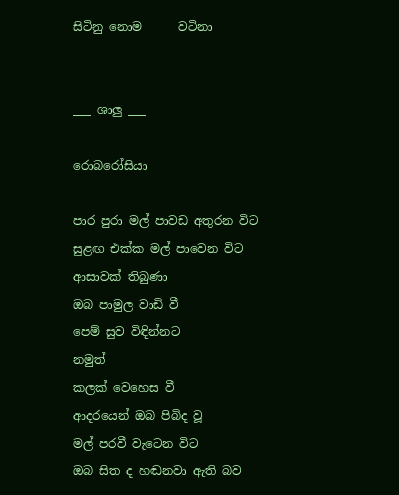සිටිනු නොම      වටිනා


___ ශාලු ___

රොබරෝසියා

පාර පුරා මල් පාවඩ අතුරන විට
සුළඟ එක්ක මල් පාවෙන විට
ආසාවක් තිබුණා
ඔබ පාමුල වාඩි වී
පෙම් සුව විඳින්නට
නමුත්
කලක් වෙහෙස වී
ආදරයෙන් ඔබ පිබිද වූ
මල් පරවී වැටෙන විට
ඔබ සිත ද හඬනවා ඇති බව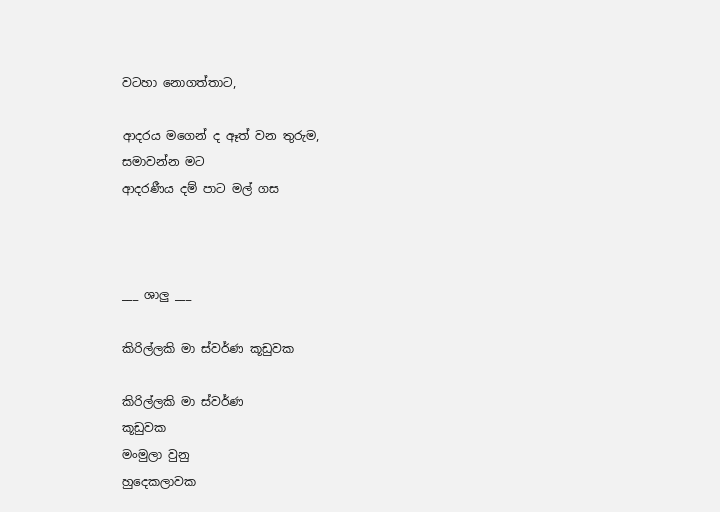වටහා නොගත්තාට,

ආදරය මගෙන් ද ඈත් වන තුරුම,
සමාවන්න මට
ආදරණීය දම් පාට මල් ගස



___ ශාලු ___

කිරිල්ලකි මා ස්වර්ණ කූඩුවක

කිරිල්ලකි මා ස්වර්ණ                                           කූඩුවක
මංමුලා වුනු                                                 හුදෙකලාවක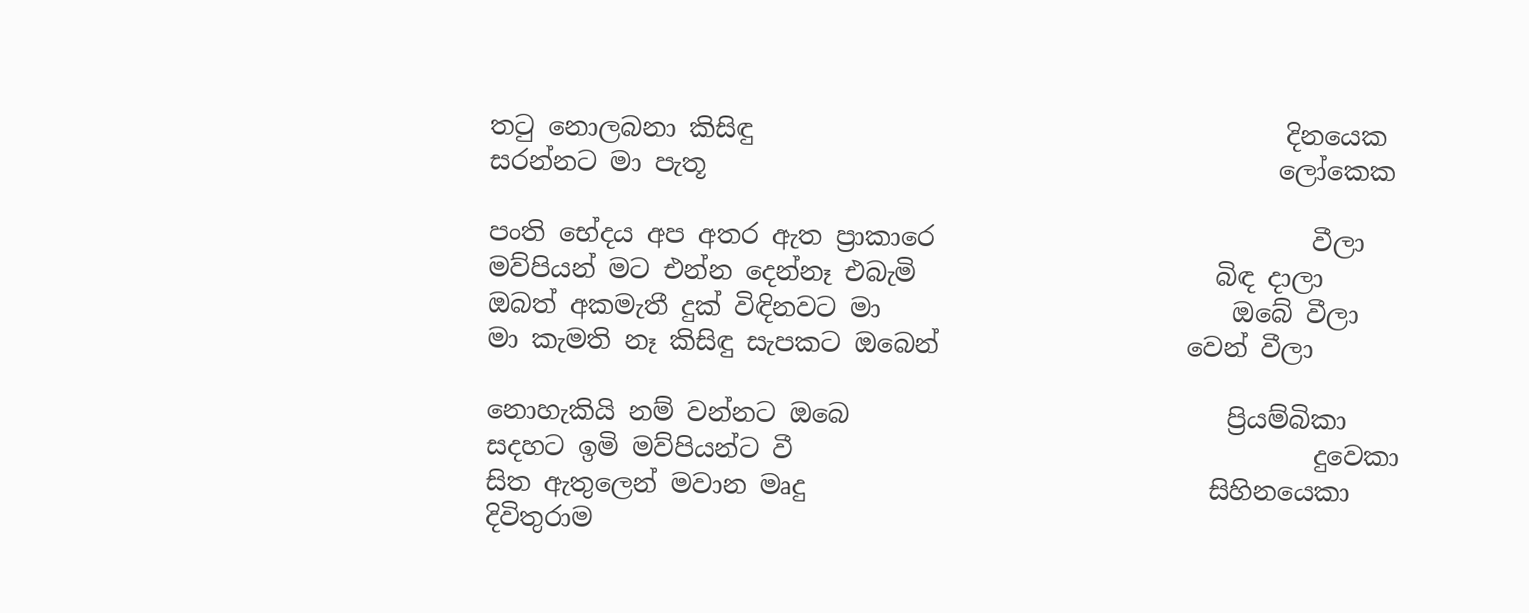තටු නොලබනා කිසිඳු                                         දිනයෙක
සරන්නට මා පැතූ                                            ලෝකෙක

පංති භේදය අප අතර ඇත ප්‍රාකාරෙ                             වීලා
මව්පියන් මට එන්න දෙන්නෑ එබැමි                       බිඳ දාලා
ඔබත් අකමැතී දුක් විඳිනවට මා                           ඔබේ වීලා
මා කැමති නෑ කිසිඳු සැපකට ඔබෙන්                   වෙන් වීලා

නොහැකියි නම් වන්නට ඔබෙ                             ප්‍රියම්බිකා
සදහට ඉමි මව්පියන්ට වී                                        දුවෙකා
සිත ඇතුලෙන් මවාන මෘදු                               සිහිනයෙකා
දිවිතුරාම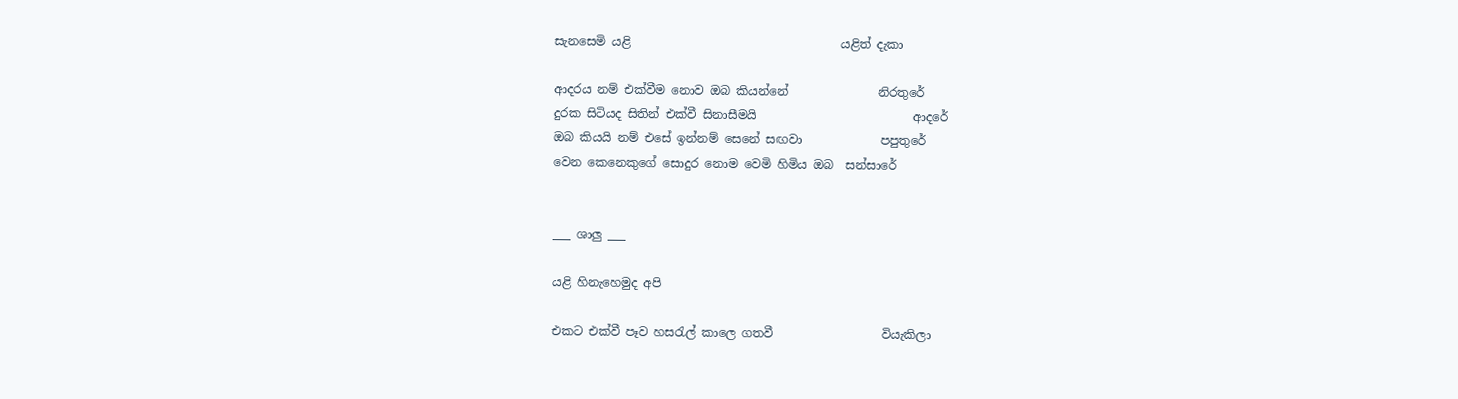සැනසෙමි යළි                                   යළිත් දැකා

ආදරය නම් එක්වීම නොව ඔබ කියන්නේ               නිරතුරේ
දුරක සිටියද සිතින් එක්වී සිනාසීමයි                          ආදරේ
ඔබ කියයි නම් එසේ ඉන්නම් සෙනේ සඟවා             පපුතුරේ
වෙන කෙනෙකුගේ සොදුර නොම වෙමි හිමිය ඔබ  සන්සාරේ


___ ශාලු ___

යළි හිනැහෙමුද අපි

එකට එක්වී පෑව හසරැල් කාලෙ ගතවී                  වියැකිලා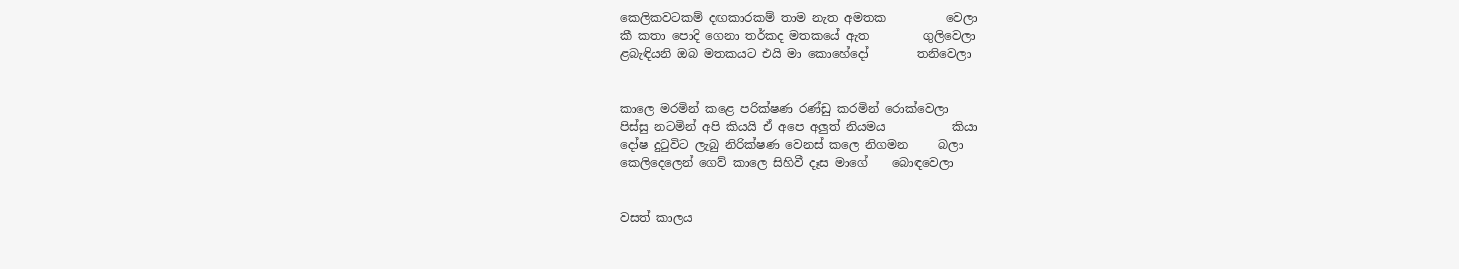කෙලිකවටකම් දඟකාරකම් තාම නැත අමතක          වෙලා
කී කතා පොදි ගෙනා තර්කද මතකයේ ඇත         ගුලිවෙලා
ළබැඳියනි ඔබ මතකයට එයි මා කොහේදෝ        තනිවෙලා


කාලෙ මරමින් කළෙ පරික්ෂණ රණ්ඩු කරමින් රොක්වෙලා
පිස්සු නටමින් අපි කියයි ඒ අපෙ අලුත් නියමය           කියා
දෝෂ දුටුවිට ලැබු නිරික්ෂණ වෙනස් කලෙ නිගමන     බලා
කෙලිදෙලෙන් ගෙව් කාලෙ සිහිවී දෑස මාගේ    බොඳවෙලා


වසත් කාලය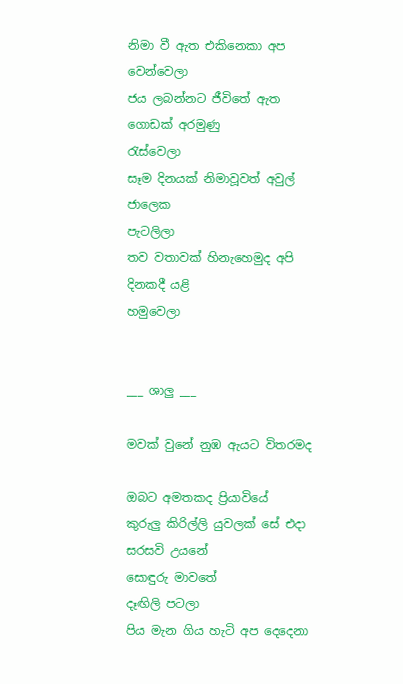නිමා වී ඇත එකිනෙකා අප           වෙන්වෙලා
ජය ලබන්නට ජීවිතේ ඇත ගොඩක් අරමුණු         රැස්වෙලා
සෑම දිනයක් නිමාවූවත් අවුල් ජාලෙක                  පැටලිලා
තව වතාවක් හිනැහෙමුද අපි දිනකදී යළි              හමුවෙලා


___ ශාලු ___

මවක් වුනේ නුඹ ඇයට විතරමද

ඔබට අමතකද ප්‍රියාවියේ
කුරුලු කිරිල්ලි යුවලක් සේ එදා
සරසවි උයනේ
සොඳුරු මාවතේ
දෑඟිලි පටලා
පිය මැන ගිය හැටි අප දෙදෙනා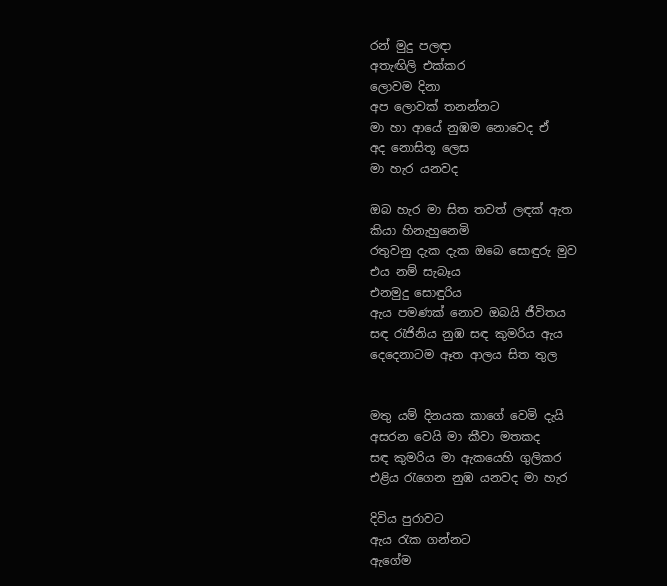රන් මුදු පලඳා
අතැඟිලි එක්කර
ලොවම දිනා
අප ලොවක් තනන්නට
මා හා ආයේ නුඹම නොවෙද ඒ
අද නොසිතූ ලෙස
මා හැර යනවද

ඔබ හැර මා සිත තවත් ලඳක් ඇත
කියා හිනැහුනෙමි
රතුවනු දැක දැක ඔබෙ සොඳුරු මුව
එය නම් සැබෑය
එනමුදු සොඳුරිය
ඇය පමණක් නොව ඔබයි ජීවිතය
සඳ රැජිනිය නුඹ සඳ කුමරිය ඇය
දෙදෙනාටම ඈත ආලය සිත තුල


මතු යම් දිනයක කාගේ වෙමි දැයි
අසරන වෙයි මා කීවා මතකද
සඳ කුමරිය මා ඇකයෙහි ගුලිකර
එළිය රැගෙන නුඹ යනවද මා හැර

දිවිය පුරාවට
ඇය රැක ගන්නට
ඇගේම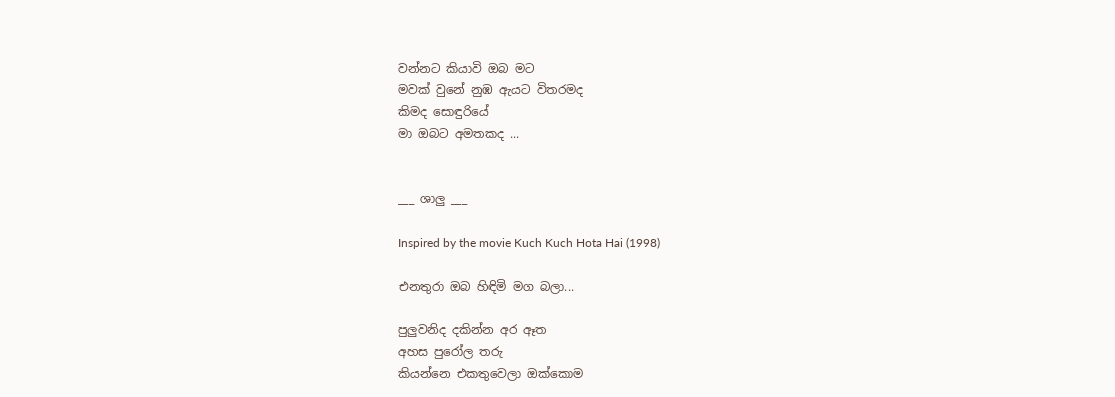වන්නට කියාවි ඔබ මට
මවක් වුනේ නුඹ ඇයට විතරමද
කිමද සොඳුරියේ
මා ඔබට අමතකද ...


___ ශාලු ___

Inspired by the movie Kuch Kuch Hota Hai (1998)

එනතුරා ඔබ හිඳිමි මග බලා...

පුලුවනිද දකින්න අර ඈත
අහස පුරෝල තරු
කියන්නෙ එකතුවෙලා ඔක්කොම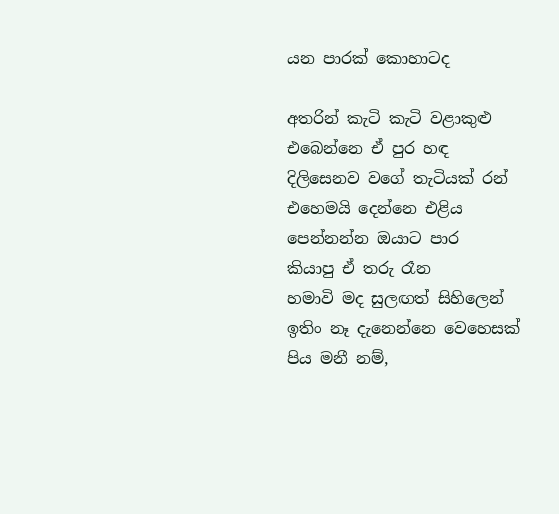යන පාරක් කොහාටද

අතරින් කැටි කැටි වළාකුළු
එබෙන්නෙ ඒ පුර හඳ
දිලිසෙනව වගේ තැටියක් රන්
එහෙමයි දෙන්නෙ එළිය
පෙන්නන්න ඔයාට පාර
කියාපු ඒ තරු රෑන
හමාවි මද සුලඟත් සිහිලෙන්
ඉතිං නෑ දැනෙන්නෙ වෙහෙසක්
පිය මනී නම්,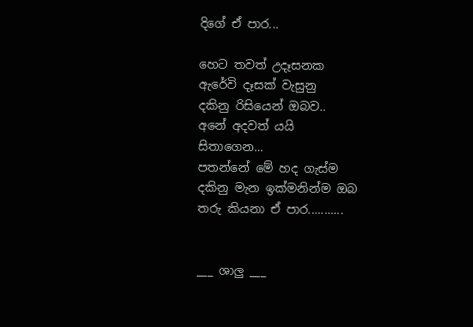දිගේ ඒ පාර...

හෙට තවත් උදෑසනක
ඇරේවි දෑසක් වැසුනු
දකිනු රිසියෙන් ඔබව..
අනේ අදවත් යයි
සිතාගෙන...
පතන්නේ මේ හද ගැස්ම
දකිනු මැන ඉක්මනින්ම ඔබ
තරු කියනා ඒ පාර...........


___ ශාලු ___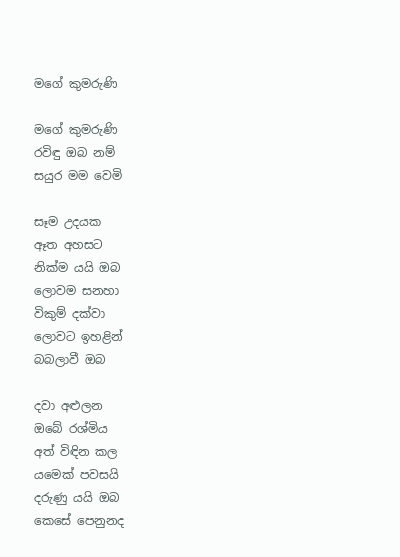මගේ කුමරුණි

මගේ කුමරුණි
රවිඳු ඔබ නම්
සයුර මම වෙමි

සෑම උදයක
ඈත අහසට
නික්ම යයි ඔබ
ලොවම සනහා
විකුම් දක්වා
ලොවට ඉහළින්
බබලාවී ඔබ

දවා අළුලන
ඔබේ රශ්මිය
අත් විඳින කල
යමෙක් පවසයි
දරුණු යයි ඔබ
කෙසේ පෙනුනද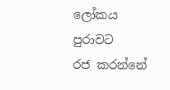ලෝකය පුරාවට
රජ කරන්නේ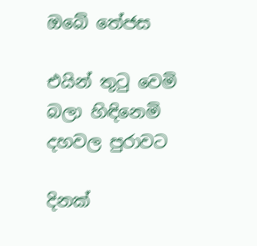ඔබේ තේජස

එයින් තුටු වෙමි
බලා හිඳිනෙමි
දහවල පුරාවට

දිනක්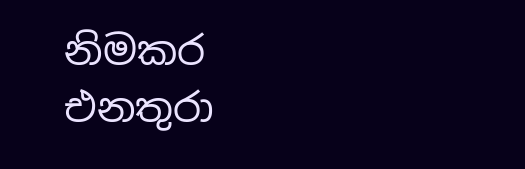නිමකර
එනතුරා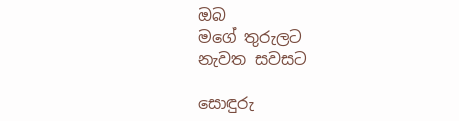ඔබ
මගේ තුරුලට
නැවත සවසට

සොඳුරු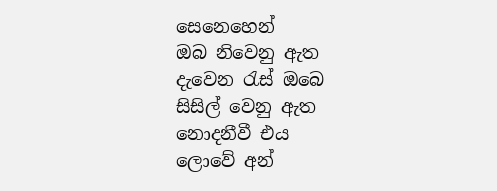සෙනෙහෙන්
ඔබ නිවෙනු ඇත
දැවෙන රැස් ඔබෙ
සිසිල් වෙනු ඇත
නොදනීවී එය
ලොවේ අන්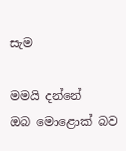සැම

මමයි දන්නේ
ඔබ මොළොක් බව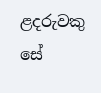ළදරුවකු සේ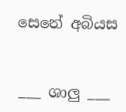සෙනේ අබියස


___ ශාලු ___